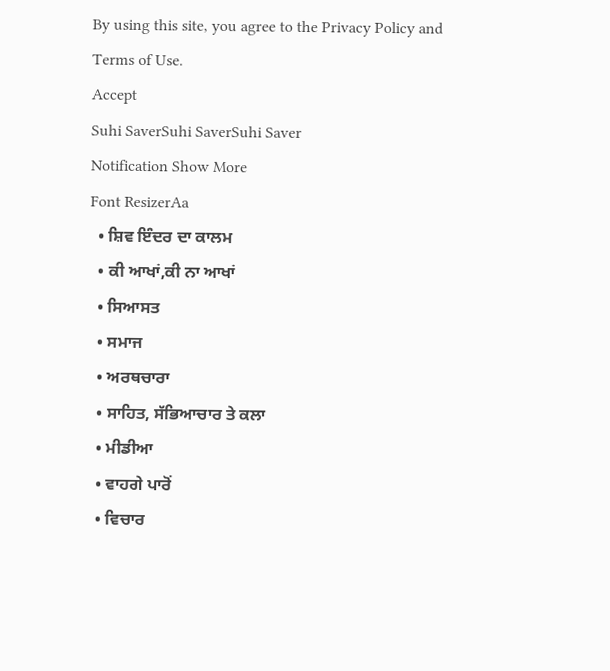By using this site, you agree to the Privacy Policy and Terms of Use.
Accept
Suhi SaverSuhi SaverSuhi Saver
Notification Show More
Font ResizerAa
  • ਸ਼ਿਵ ਇੰਦਰ ਦਾ ਕਾਲਮ
  • ਕੀ ਆਖਾਂ,ਕੀ ਨਾ ਆਖਾਂ
  • ਸਿਆਸਤ
  • ਸਮਾਜ
  • ਅਰਥਚਾਰਾ
  • ਸਾਹਿਤ, ਸੱਭਿਆਚਾਰ ਤੇ ਕਲਾ
  • ਮੀਡੀਆ
  • ਵਾਹਗੇ ਪਾਰੋਂ
  • ਵਿਚਾਰ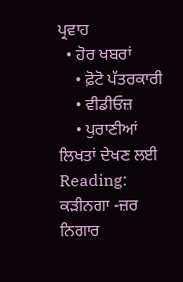ਪ੍ਰਵਾਹ
  • ਹੋਰ ਖਬਰਾਂ
    • ਫ਼ੋਟੋ ਪੱਤਰਕਾਰੀ
    • ਵੀਡੀਓਜ਼
    • ਪੁਰਾਣੀਆਂ ਲਿਖਤਾਂ ਦੇਖਣ ਲਈ
Reading: ਕੜੀਨਗਾ -ਜ਼ਰ ਨਿਗਾਰ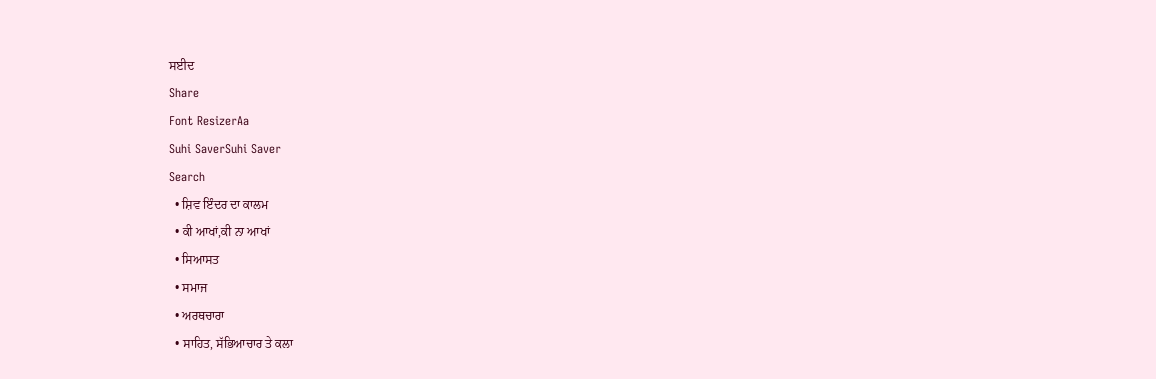ਸਈਦ
Share
Font ResizerAa
Suhi SaverSuhi Saver
Search
  • ਸ਼ਿਵ ਇੰਦਰ ਦਾ ਕਾਲਮ
  • ਕੀ ਆਖਾਂ,ਕੀ ਨਾ ਆਖਾਂ
  • ਸਿਆਸਤ
  • ਸਮਾਜ
  • ਅਰਥਚਾਰਾ
  • ਸਾਹਿਤ, ਸੱਭਿਆਚਾਰ ਤੇ ਕਲਾ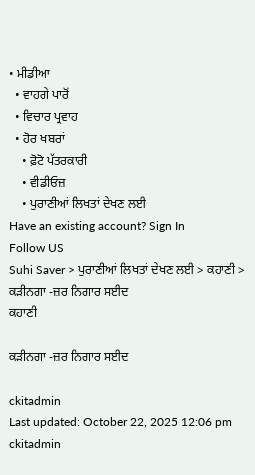• ਮੀਡੀਆ
  • ਵਾਹਗੇ ਪਾਰੋਂ
  • ਵਿਚਾਰ ਪ੍ਰਵਾਹ
  • ਹੋਰ ਖਬਰਾਂ
    • ਫ਼ੋਟੋ ਪੱਤਰਕਾਰੀ
    • ਵੀਡੀਓਜ਼
    • ਪੁਰਾਣੀਆਂ ਲਿਖਤਾਂ ਦੇਖਣ ਲਈ
Have an existing account? Sign In
Follow US
Suhi Saver > ਪੁਰਾਣੀਆਂ ਲਿਖਤਾਂ ਦੇਖਣ ਲਈ > ਕਹਾਣੀ > ਕੜੀਨਗਾ -ਜ਼ਰ ਨਿਗਾਰ ਸਈਦ
ਕਹਾਣੀ

ਕੜੀਨਗਾ -ਜ਼ਰ ਨਿਗਾਰ ਸਈਦ

ckitadmin
Last updated: October 22, 2025 12:06 pm
ckitadmin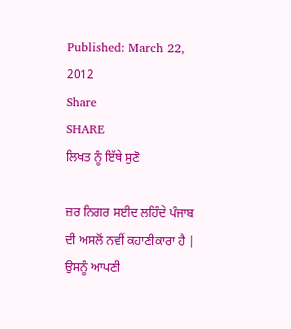Published: March 22, 2012
Share
SHARE
ਲਿਖਤ ਨੂੰ ਇੱਥੇ ਸੁਣੋ

ਜ਼ਰ ਨਿਗਰ ਸਈਦ ਲਹਿੰਦੇ ਪੰਜਾਬ ਦੀ ਅਸਲੋਂ ਨਵੀਂ ਕਹਾਣੀਕਾਰਾ ਹੈ | ਉਸਨੂੰ ਆਪਣੀ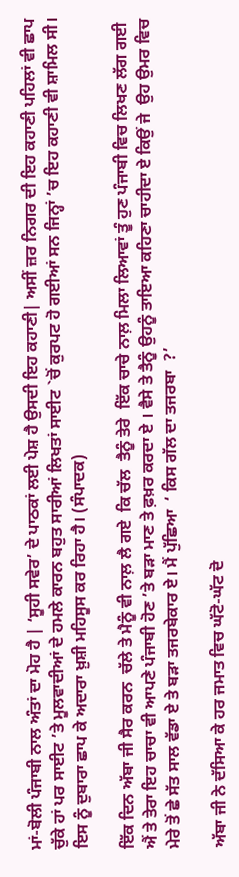ਮਾਂ-ਬੋਲੀ ਪੰਜਾਬੀ ਨਾਲ ਅੰਤਾਂ ਦਾ ਮੋਹ ਹੈ | ‘ਸੂਹੀ ਸਵੇਰ’ ਦੇ ਪਾਠਕਾਂ ਲਈ ਪੇਸ਼ ਹੈ ਉਸਦੀ ਇਹ ਕਹਾਣੀ| ਅਸੀਂ ਜ਼ਰ ਨਿਗਰ ਦੀ ਇਹ ਕਹਾਣੀ ਪਹਿਲਾਂ ਵੀ ਛਾਪ ਚੁੱਕੇ ਹਾਂ ਪਰ ਸਾਈਟ ’ਤੇ ਮੂਲਵਾਦੀਆਂ ਦੇ ਹਮਲੇ ਕਾਰਨ ਬਹੁਤ ਸਾਰੀਆਂ ਲਿਖਤਾਂ ਸਾਈਟ `ਚੋਂ ਕੁਰਪਟ ਹੋ ਗਈਆਂ ਸਨ ਜਿਨ੍ਹਾਂ ’ਚ ਇਹ ਕਹਾਣੀ ਵੀ ਸ਼ਾਮਿਲ ਸੀ। ਇਸ ਨੂੰ ਦੁਬਾਰਾ ਛਾਪ ਕੇ ਅਦਾਰਾ ਖ਼ੁਸ਼ੀ ਮਹਿਸੂਸ ਕਰ ਰਿਹਾ ਹੈ। (ਸੰਪਾਦਕ)

ਇੱਕ ਦਿਨ ਅੱਬਾ ਜੀ ਸੈਰ ਕਰਨ  ਚੱਲੇ ਤੇ ਮੈਨੂੰ ਵੀ ਨਾਲ਼ ਲੈ ਗਏ  ਕਿ ਚੱਲ  ਤੈਨੂੰ ਤੇਰੇ  ਇੱਕ ਚਾਚੇ ਨਾਲ਼ ਮਿਲਾ ਲਿਆਵਾਂ ਤੂੰ ਹੁਣ ਪੰਜਾਬੀ ਵਿਚ ਲਿਖਣ ਲੱਗ ਗਈ ਐਂ ਤੇ ਤੇਰਾ ਇਹ ਚਾਚਾ ਵੀ ਆਪਣੇ ਪੰਜਾਬੀ ਹੋਣ ’ਤੇ ਬੜਾ ਮਾਣ ਤੇ ਫ਼ਖ਼ਰ ਕਰਦਾ ਏ । ਵੈਸੇ ਤੇ ਤੈਨੂੰ ਉਹਨੂੰ ਤਾਇਆ ਕਹਿਣਾ ਚਾਹੀਦਾ ਏ ਕਿਉਂ ਜੇ  ਉਹ ਉਮਰ ਵਿਚ ਮੇਰੇ ਤੋਂ ਛੇ ਸੱਤ ਸਾਲ ਵੱਡਾ ਏ ਤੇ ਬੜਾ ਤਜਰਬੇਕਾਰ ਏ। ਮੈਂ ਪੁੱਛਿਆ  ‘ ਕਿਸ ਗੱਲ ਦਾ ਤਜਰਬਾ  ?’

ਅੱਬਾ ਜੀ ਨੇ ਦੱਸਿਆ ਕੇ ਹਰ ਜਮਾਤ ਵਿਚ ਘੱਟੋ-ਘੱਟ ਦੋ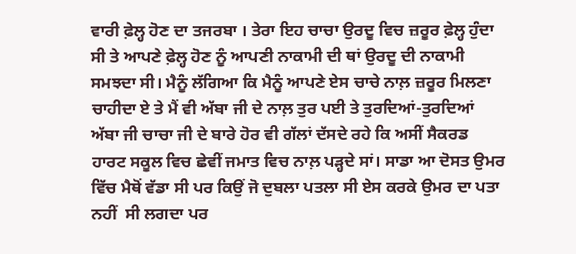ਵਾਰੀ ਫ਼ੇਲ੍ਹ ਹੋਣ ਦਾ ਤਜਰਬਾ । ਤੇਰਾ ਇਹ ਚਾਚਾ ਉਰਦੂ ਵਿਚ ਜ਼ਰੂਰ ਫ਼ੇਲ੍ਹ ਹੁੰਦਾ ਸੀ ਤੇ ਆਪਣੇ ਫ਼ੇਲ੍ਹ ਹੋਣ ਨੂੰ ਆਪਣੀ ਨਾਕਾਮੀ ਦੀ ਥਾਂ ਉਰਦੂ ਦੀ ਨਾਕਾਮੀ ਸਮਝਦਾ ਸੀ। ਮੈਨੂੰ ਲੱਗਿਆ ਕਿ ਮੈਨੂੰ ਆਪਣੇ ਏਸ ਚਾਚੇ ਨਾਲ਼ ਜ਼ਰੂਰ ਮਿਲਣਾ ਚਾਹੀਦਾ ਏ ਤੇ ਮੈਂ ਵੀ ਅੱਬਾ ਜੀ ਦੇ ਨਾਲ਼ ਤੁਰ ਪਈ ਤੇ ਤੁਰਦਿਆਂ-ਤੁਰਦਿਆਂ ਅੱਬਾ ਜੀ ਚਾਚਾ ਜੀ ਦੇ ਬਾਰੇ ਹੋਰ ਵੀ ਗੱਲਾਂ ਦੱਸਦੇ ਰਹੇ ਕਿ ਅਸੀਂ ਸੈਕਰਡ ਹਾਰਟ ਸਕੂਲ ਵਿਚ ਛੇਵੀਂ ਜਮਾਤ ਵਿਚ ਨਾਲ਼ ਪੜ੍ਹਦੇ ਸਾਂ। ਸਾਡਾ ਆ ਦੋਸਤ ਉਮਰ ਵਿੱਚ ਮੈਥੋਂ ਵੱਡਾ ਸੀ ਪਰ ਕਿਉਂ ਜੋ ਦੁਬਲਾ ਪਤਲਾ ਸੀ ਏਸ ਕਰਕੇ ਉਮਰ ਦਾ ਪਤਾ  ਨਹੀਂ  ਸੀ ਲਗਦਾ ਪਰ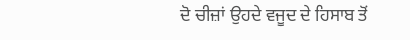ਦੋ ਚੀਜ਼ਾਂ ਉਹਦੇ ਵਜੂਦ ਦੇ ਹਿਸਾਬ ਤੋਂ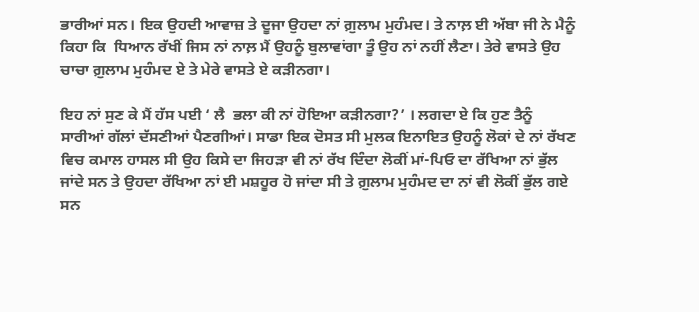ਭਾਰੀਆਂ ਸਨ। ਇਕ ਉਹਦੀ ਆਵਾਜ਼ ਤੇ ਦੂਜਾ ਉਹਦਾ ਨਾਂ ਗ਼ੁਲਾਮ ਮੁਹੰਮਦ। ਤੇ ਨਾਲ਼ ਈ ਅੱਬਾ ਜੀ ਨੇ ਮੈਨੂੰ ਕਿਹਾ ਕਿ  ਧਿਆਨ ਰੱਖੀਂ ਜਿਸ ਨਾਂ ਨਾਲ਼ ਮੈਂ ਉਹਨੂੰ ਬੁਲਾਵਾਂਗਾ ਤੂੰ ਉਹ ਨਾਂ ਨਹੀਂ ਲੈਣਾ। ਤੇਰੇ ਵਾਸਤੇ ਉਹ ਚਾਚਾ ਗ਼ੁਲਾਮ ਮੁਹੰਮਦ ਏ ਤੇ ਮੇਰੇ ਵਾਸਤੇ ਏ ਕੜੀਨਗਾ।

ਇਹ ਨਾਂ ਸੁਣ ਕੇ ਮੈਂ ਹੱਸ ਪਈ ‘ ਲੈ  ਭਲਾ ਕੀ ਨਾਂ ਹੋਇਆ ਕੜੀਨਗਾ?’ । ਲਗਦਾ ਏ ਕਿ ਹੁਣ ਤੈਨੂੰ ਸਾਰੀਆਂ ਗੱਲਾਂ ਦੱਸਣੀਆਂ ਪੈਣਗੀਆਂ। ਸਾਡਾ ਇਕ ਦੋਸਤ ਸੀ ਮੁਲਕ ਇਨਾਇਤ ਉਹਨੂੰ ਲੋਕਾਂ ਦੇ ਨਾਂ ਰੱਖਣ ਵਿਚ ਕਮਾਲ ਹਾਸਲ ਸੀ ਉਹ ਕਿਸੇ ਦਾ ਜਿਹੜਾ ਵੀ ਨਾਂ ਰੱਖ ਦਿੰਦਾ ਲੋਕੀਂ ਮਾਂ-ਪਿਓ ਦਾ ਰੱਖਿਆ ਨਾਂ ਭੁੱਲ ਜਾਂਦੇ ਸਨ ਤੇ ਉਹਦਾ ਰੱਖਿਆ ਨਾਂ ਈ ਮਸ਼ਹੂਰ ਹੋ ਜਾਂਦਾ ਸੀ ਤੇ ਗ਼ੁਲਾਮ ਮੁਹੰਮਦ ਦਾ ਨਾਂ ਵੀ ਲੋਕੀਂ ਭੁੱਲ ਗਏ ਸਨ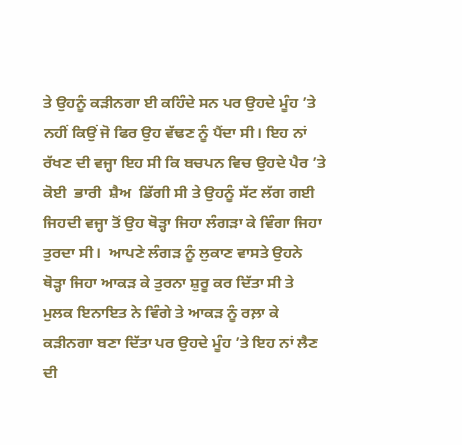ਤੇ ਉਹਨੂੰ ਕੜੀਨਗਾ ਈ ਕਹਿੰਦੇ ਸਨ ਪਰ ਉਹਦੇ ਮੂੰਹ ’ਤੇ ਨਹੀਂ ਕਿਉਂ ਜੋ ਫਿਰ ਉਹ ਵੱਢਣ ਨੂੰ ਪੈਂਦਾ ਸੀ। ਇਹ ਨਾਂ ਰੱਖਣ ਦੀ ਵਜ੍ਹਾ ਇਹ ਸੀ ਕਿ ਬਚਪਨ ਵਿਚ ਉਹਦੇ ਪੈਰ ’ਤੇ ਕੋਈ  ਭਾਰੀ  ਸ਼ੈਅ  ਡਿੱਗੀ ਸੀ ਤੇ ਉਹਨੂੰ ਸੱਟ ਲੱਗ ਗਈ ਜਿਹਦੀ ਵਜ੍ਹਾ ਤੋਂ ਉਹ ਥੋੜ੍ਹਾ ਜਿਹਾ ਲੰਗੜਾ ਕੇ ਵਿੰਗਾ ਜਿਹਾ ਤੁਰਦਾ ਸੀ।  ਆਪਣੇ ਲੰਗੜ ਨੂੰ ਲੁਕਾਣ ਵਾਸਤੇ ਉਹਨੇ ਥੋੜ੍ਹਾ ਜਿਹਾ ਆਕੜ ਕੇ ਤੁਰਨਾ ਸ਼ੁਰੂ ਕਰ ਦਿੱਤਾ ਸੀ ਤੇ ਮੁਲਕ ਇਨਾਇਤ ਨੇ ਵਿੰਗੇ ਤੇ ਆਕੜ ਨੂੰ ਰਲ਼ਾ ਕੇ ਕੜੀਨਗਾ ਬਣਾ ਦਿੱਤਾ ਪਰ ਉਹਦੇ ਮੂੰਹ ’ਤੇ ਇਹ ਨਾਂ ਲੈਣ ਦੀ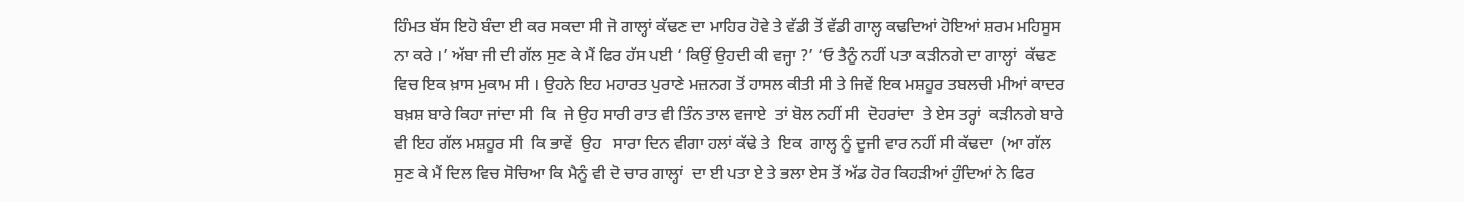ਹਿੰਮਤ ਬੱਸ ਇਹੋ ਬੰਦਾ ਈ ਕਰ ਸਕਦਾ ਸੀ ਜੋ ਗਾਲ੍ਹਾਂ ਕੱਢਣ ਦਾ ਮਾਹਿਰ ਹੋਵੇ ਤੇ ਵੱਡੀ ਤੋਂ ਵੱਡੀ ਗਾਲ੍ਹ ਕਢਦਿਆਂ ਹੋਇਆਂ ਸ਼ਰਮ ਮਹਿਸੂਸ ਨਾ ਕਰੇ ।’ ਅੱਬਾ ਜੀ ਦੀ ਗੱਲ ਸੁਣ ਕੇ ਮੈਂ ਫਿਰ ਹੱਸ ਪਈ ‘ ਕਿਉਂ ਉਹਦੀ ਕੀ ਵਜ੍ਹਾ ?’ ‘ਓ ਤੈਨੂੰ ਨਹੀਂ ਪਤਾ ਕੜੀਨਗੇ ਦਾ ਗਾਲ੍ਹਾਂ  ਕੱਢਣ ਵਿਚ ਇਕ ਖ਼ਾਸ ਮੁਕਾਮ ਸੀ । ਉਹਨੇ ਇਹ ਮਹਾਰਤ ਪੁਰਾਣੇ ਮਜ਼ਨਗ ਤੋਂ ਹਾਸਲ ਕੀਤੀ ਸੀ ਤੇ ਜਿਵੇਂ ਇਕ ਮਸ਼ਹੂਰ ਤਬਲਚੀ ਮੀਆਂ ਕਾਦਰ ਬਖ਼ਸ਼ ਬਾਰੇ ਕਿਹਾ ਜਾਂਦਾ ਸੀ  ਕਿ  ਜੇ ਉਹ ਸਾਰੀ ਰਾਤ ਵੀ ਤਿੰਨ ਤਾਲ ਵਜਾਏ  ਤਾਂ ਬੋਲ ਨਹੀਂ ਸੀ  ਦੋਹਰਾਂਦਾ  ਤੇ ਏਸ ਤਰ੍ਹਾਂ  ਕੜੀਨਗੇ ਬਾਰੇ ਵੀ ਇਹ ਗੱਲ ਮਸ਼ਹੂਰ ਸੀ  ਕਿ ਭਾਵੇਂ  ਉਹ   ਸਾਰਾ ਦਿਨ ਵੀਗਾ ਹਲਾਂ ਕੱਢੇ ਤੇ  ਇਕ  ਗਾਲ੍ਹ ਨੂੰ ਦੂਜੀ ਵਾਰ ਨਹੀਂ ਸੀ ਕੱਢਦਾ  (ਆ ਗੱਲ ਸੁਣ ਕੇ ਮੈਂ ਦਿਲ ਵਿਚ ਸੋਚਿਆ ਕਿ ਮੈਨੂੰ ਵੀ ਦੋ ਚਾਰ ਗਾਲ੍ਹਾਂ  ਦਾ ਈ ਪਤਾ ਏ ਤੇ ਭਲਾ ਏਸ ਤੋਂ ਅੱਡ ਹੋਰ ਕਿਹੜੀਆਂ ਹੁੰਦਿਆਂ ਨੇ ਫਿਰ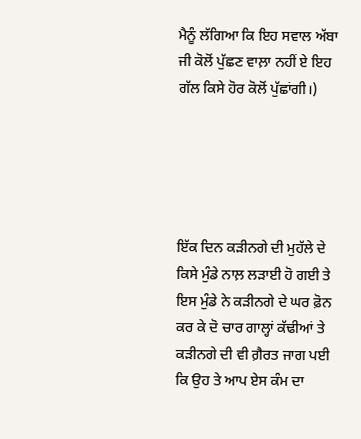ਮੈਨੂੰ ਲੱਗਿਆ ਕਿ ਇਹ ਸਵਾਲ ਅੱਬਾ ਜੀ ਕੋਲੋਂ ਪੁੱਛਣ ਵਾਲ਼ਾ ਨਹੀਂ ਏ ਇਹ ਗੱਲ ਕਿਸੇ ਹੋਰ ਕੋਲੋਂ ਪੁੱਛਾਂਗੀ।)





ਇੱਕ ਦਿਨ ਕੜੀਨਗੇ ਦੀ ਮੁਹੱਲੇ ਦੇ ਕਿਸੇ ਮੁੰਡੇ ਨਾਲ਼ ਲੜਾਈ ਹੋ ਗਈ ਤੇ ਇਸ ਮੁੰਡੇ ਨੇ ਕੜੀਨਗੇ ਦੇ ਘਰ ਫ਼ੋਨ ਕਰ ਕੇ ਦੋ ਚਾਰ ਗਾਲ੍ਹਾਂ ਕੱਢੀਆਂ ਤੇ ਕੜੀਨਗੇ ਦੀ ਵੀ ਗ਼ੈਰਤ ਜਾਗ ਪਈ ਕਿ ਉਹ ਤੇ ਆਪ ਏਸ ਕੰਮ ਦਾ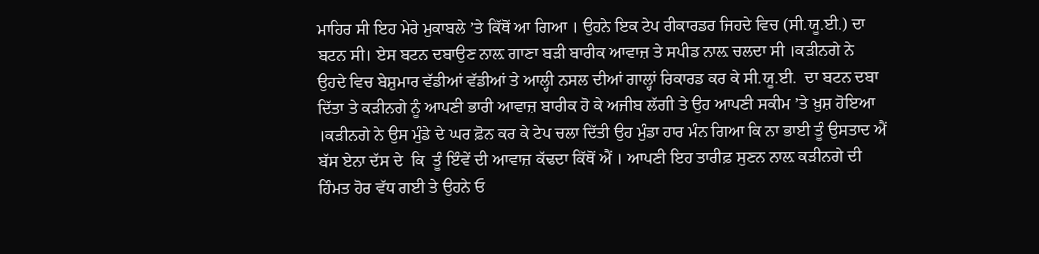ਮਾਹਿਰ ਸੀ ਇਹ ਮੇਰੇ ਮੁਕਾਬਲੇ ’ਤੇ ਕਿੱਥੋਂ ਆ ਗਿਆ । ਉਹਨੇ ਇਕ ਟੇਪ ਰੀਕਾਰਡਰ ਜਿਹਦੇ ਵਿਚ (ਸੀ.ਯੂ.ਈ.) ਦਾ ਬਟਨ ਸੀ। ਏਸ ਬਟਨ ਦਬਾਉਣ ਨਾਲ਼ ਗਾਣਾ ਬੜੀ ਬਾਰੀਕ ਆਵਾਜ਼ ਤੇ ਸਪੀਡ ਨਾਲ਼ ਚਲਦਾ ਸੀ ।ਕੜੀਨਗੇ ਨੇ ਉਹਦੇ ਵਿਚ ਬੇਸ਼ੁਮਾਰ ਵੱਡੀਆਂ ਵੱਡੀਆਂ ਤੇ ਆਲ੍ਹੀ ਨਸਲ ਦੀਆਂ ਗਾਲ੍ਹਾਂ ਰਿਕਾਰਡ ਕਰ ਕੇ ਸੀ.ਯੂ.ਈ.  ਦਾ ਬਟਨ ਦਬਾ ਦਿੱਤਾ ਤੇ ਕੜੀਨਗੇ ਨੂੰ ਆਪਣੀ ਭਾਰੀ ਆਵਾਜ਼ ਬਾਰੀਕ ਹੋ ਕੇ ਅਜੀਬ ਲੱਗੀ ਤੇ ਉਹ ਆਪਣੀ ਸਕੀਮ ’ਤੇ ਖ਼ੁਸ਼ ਹੋਇਆ ।ਕੜੀਨਗੇ ਨੇ ਉਸ ਮੁੰਡੇ ਦੇ ਘਰ ਫ਼ੋਨ ਕਰ ਕੇ ਟੇਪ ਚਲਾ ਦਿੱਤੀ ਉਹ ਮੁੰਡਾ ਹਾਰ ਮੰਨ ਗਿਆ ਕਿ ਨਾ ਭਾਈ ਤੂੰ ਉਸਤਾਦ ਐਂ ਬੱਸ ਏਨਾ ਦੱਸ ਦੇ  ਕਿ  ਤੂੰ ਇੰਵੇਂ ਦੀ ਆਵਾਜ਼ ਕੱਢਦਾ ਕਿੱਥੋਂ ਐਂ । ਆਪਣੀ ਇਹ ਤਾਰੀਫ਼ ਸੁਣਨ ਨਾਲ਼ ਕੜੀਨਗੇ ਦੀ ਹਿੰਮਤ ਹੋਰ ਵੱਧ ਗਈ ਤੇ ਉਹਨੇ ਓ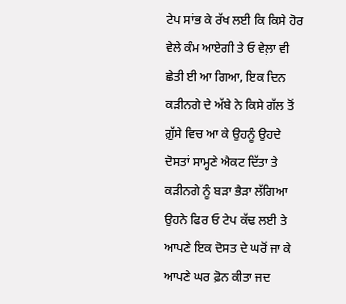ਟੇਪ ਸਾਂਭ ਕੇ ਰੱਖ ਲਈ ਕਿ ਕਿਸੇ ਹੋਰ ਵੇਲੇ ਕੰਮ ਆਏਗੀ ਤੇ ਓ ਵੇਲ਼ਾ ਵੀ ਛੇਤੀ ਈ ਆ ਗਿਆ, ਇਕ ਦਿਨ ਕੜੀਨਗੇ ਦੇ ਅੱਬੇ ਨੇ ਕਿਸੇ ਗੱਲ ਤੋਂ ਗ਼ੁੱਸੇ ਵਿਚ ਆ ਕੇ ਉਹਨੂੰ ਉਹਦੇ ਦੋਸਤਾਂ ਸਾਮ੍ਹਣੇ ਐਕਟ ਦਿੱਤਾ ਤੇ ਕੜੀਨਗੇ ਨੂੰ ਬੜਾ ਭੈੜਾ ਲੱਗਿਆ ਉਹਨੇ ਫਿਰ ਓ ਟੇਪ ਕੱਢ ਲਈ ਤੇ ਆਪਣੇ ਇਕ ਦੋਸਤ ਦੇ ਘਰੋਂ ਜਾ ਕੇ ਆਪਣੇ ਘਰ ਫ਼ੋਨ ਕੀਤਾ ਜਦ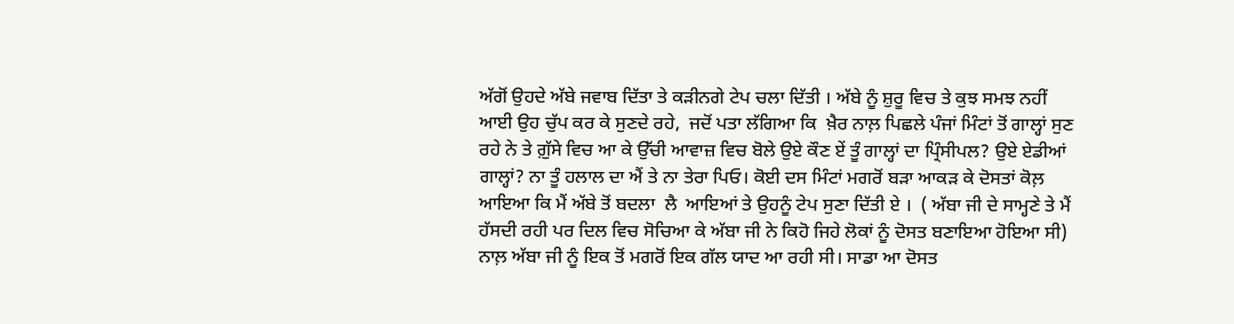ਅੱਗੋਂ ਉਹਦੇ ਅੱਬੇ ਜਵਾਬ ਦਿੱਤਾ ਤੇ ਕੜੀਨਗੇ ਟੇਪ ਚਲਾ ਦਿੱਤੀ । ਅੱਬੇ ਨੂੰ ਸ਼ੁਰੂ ਵਿਚ ਤੇ ਕੁਝ ਸਮਝ ਨਹੀਂ ਆਈ ਉਹ ਚੁੱਪ ਕਰ ਕੇ ਸੁਣਦੇ ਰਹੇ,  ਜਦੋਂ ਪਤਾ ਲੱਗਿਆ ਕਿ  ਖ਼ੈਰ ਨਾਲ਼ ਪਿਛਲੇ ਪੰਜਾਂ ਮਿੰਟਾਂ ਤੋਂ ਗਾਲ੍ਹਾਂ ਸੁਣ ਰਹੇ ਨੇ ਤੇ ਗ਼ੁੱਸੇ ਵਿਚ ਆ ਕੇ ਉੱਚੀ ਆਵਾਜ਼ ਵਿਚ ਬੋਲੇ ਉਏ ਕੌਣ ਏਂ ਤੂੰ ਗਾਲ੍ਹਾਂ ਦਾ ਪ੍ਰਿੰਸੀਪਲ? ਉਏ ਏਡੀਆਂ ਗਾਲ੍ਹਾਂ? ਨਾ ਤੂੰ ਹਲਾਲ ਦਾ ਐਂ ਤੇ ਨਾ ਤੇਰਾ ਪਿਓ। ਕੋਈ ਦਸ ਮਿੰਟਾਂ ਮਗਰੋਂ ਬੜਾ ਆਕੜ ਕੇ ਦੋਸਤਾਂ ਕੋਲ਼ ਆਇਆ ਕਿ ਮੈਂ ਅੱਬੇ ਤੋਂ ਬਦਲਾ  ਲੈ  ਆਇਆਂ ਤੇ ਉਹਨੂੰ ਟੇਪ ਸੁਣਾ ਦਿੱਤੀ ਏ ।  ( ਅੱਬਾ ਜੀ ਦੇ ਸਾਮ੍ਹਣੇ ਤੇ ਮੈਂ ਹੱਸਦੀ ਰਹੀ ਪਰ ਦਿਲ ਵਿਚ ਸੋਚਿਆ ਕੇ ਅੱਬਾ ਜੀ ਨੇ ਕਿਹੋ ਜਿਹੇ ਲੋਕਾਂ ਨੂੰ ਦੋਸਤ ਬਣਾਇਆ ਹੋਇਆ ਸੀ) ਨਾਲ਼ ਅੱਬਾ ਜੀ ਨੂੰ ਇਕ ਤੋਂ ਮਗਰੋਂ ਇਕ ਗੱਲ ਯਾਦ ਆ ਰਹੀ ਸੀ। ਸਾਡਾ ਆ ਦੋਸਤ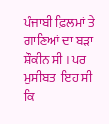ਪੰਜਾਬੀ ਫ਼ਿਲਮਾਂ ਤੇ ਗਾਣਿਆਂ ਦਾ ਬੜਾ ਸ਼ੌਕੀਨ ਸੀ । ਪਰ ਮੁਸੀਬਤ  ਇਹ ਸੀ ਕਿ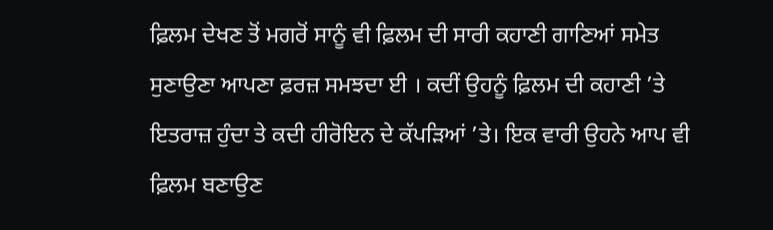ਫ਼ਿਲਮ ਦੇਖਣ ਤੋਂ ਮਗਰੋਂ ਸਾਨੂੰ ਵੀ ਫ਼ਿਲਮ ਦੀ ਸਾਰੀ ਕਹਾਣੀ ਗਾਣਿਆਂ ਸਮੇਤ ਸੁਣਾਉਣਾ ਆਪਣਾ ਫ਼ਰਜ਼ ਸਮਝਦਾ ਈ । ਕਦੀਂ ਉਹਨੂੰ ਫ਼ਿਲਮ ਦੀ ਕਹਾਣੀ ’ਤੇ ਇਤਰਾਜ਼ ਹੁੰਦਾ ਤੇ ਕਦੀ ਹੀਰੋਇਨ ਦੇ ਕੱਪੜਿਆਂ ’ਤੇ। ਇਕ ਵਾਰੀ ਉਹਨੇ ਆਪ ਵੀ ਫ਼ਿਲਮ ਬਣਾਉਣ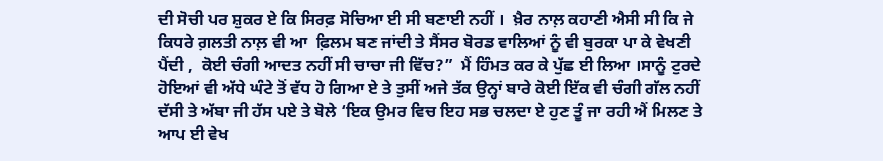ਦੀ ਸੋਚੀ ਪਰ ਸ਼ੁਕਰ ਏ ਕਿ ਸਿਰਫ਼ ਸੋਚਿਆ ਈ ਸੀ ਬਣਾਈ ਨਹੀਂ ।  ਖ਼ੈਰ ਨਾਲ਼ ਕਹਾਣੀ ਐਸੀ ਸੀ ਕਿ ਜੇ ਕਿਧਰੇ ਗ਼ਲਤੀ ਨਾਲ਼ ਵੀ ਆ  ਫ਼ਿਲਮ ਬਣ ਜਾਂਦੀ ਤੇ ਸੈਂਸਰ ਬੋਰਡ ਵਾਲਿਆਂ ਨੂੰ ਵੀ ਬੁਰਕਾ ਪਾ ਕੇ ਵੇਖਣੀ ਪੈਂਦੀ ,  ਕੋਈ ਚੰਗੀ ਆਦਤ ਨਹੀਂ ਸੀ ਚਾਚਾ ਜੀ ਵਿੱਚ?”  ਮੈਂ ਹਿੰਮਤ ਕਰ ਕੇ ਪੁੱਛ ਈ ਲਿਆ ।ਸਾਨੂੰ ਟੁਰਦੇ ਹੋਇਆਂ ਵੀ ਅੱਧੇ ਘੰਟੇ ਤੋਂ ਵੱਧ ਹੋ ਗਿਆ ਏ ਤੇ ਤੁਸੀਂ ਅਜੇ ਤੱਕ ਉਨ੍ਹਾਂ ਬਾਰੇ ਕੋਈ ਇੱਕ ਵੀ ਚੰਗੀ ਗੱਲ ਨਹੀਂ ਦੱਸੀ ਤੇ ਅੱਬਾ ਜੀ ਹੱਸ ਪਏ ਤੇ ਬੋਲੇ ‘ਇਕ ਉਮਰ ਵਿਚ ਇਹ ਸਭ ਚਲਦਾ ਏ ਹੁਣ ਤੂੰ ਜਾ ਰਹੀ ਐਂ ਮਿਲਣ ਤੇ ਆਪ ਈ ਵੇਖ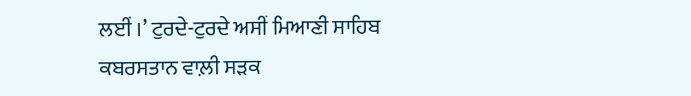ਲਈਂ ।’ ਟੁਰਦੇ-ਟੁਰਦੇ ਅਸੀਂ ਮਿਆਣੀ ਸਾਹਿਬ ਕਬਰਸਤਾਨ ਵਾਲ਼ੀ ਸੜਕ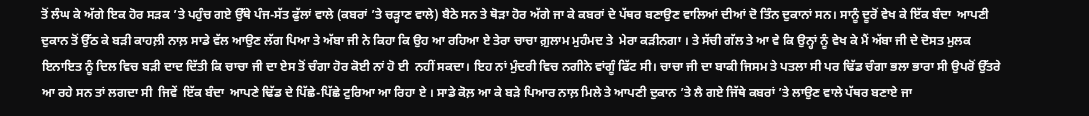ਤੋਂ ਲੰਘ ਕੇ ਅੱਗੇ ਇਕ ਹੋਰ ਸੜਕ ’ਤੇ ਪਹੁੰਚ ਗਏ ਉੱਥੇ ਪੰਜ-ਸੱਤ ਫੁੱਲਾਂ ਵਾਲੇ (ਕਬਰਾਂ ’ਤੇ ਚੜ੍ਹਾਣ ਵਾਲੇ) ਬੈਠੇ ਸਨ ਤੇ ਥੋੜਾ ਹੋਰ ਅੱਗੇ ਜਾ ਕੇ ਕਬਰਾਂ ਦੇ ਪੱਥਰ ਬਣਾਉਣ ਵਾਲਿਆਂ ਦੀਆਂ ਦੋ ਤਿੰਨ ਦੁਕਾਨਾਂ ਸਨ। ਸਾਨੂੰ ਦੂਰੋਂ ਵੇਖ ਕੇ ਇੱਕ ਬੰਦਾ  ਆਪਣੀ ਦੁਕਾਨ ਤੋਂ ਉੱਠ ਕੇ ਬੜੀ ਕਾਹਲ਼ੀ ਨਾਲ਼ ਸਾਡੇ ਵੱਲ ਆਉਣ ਲੱਗ ਪਿਆ ਤੇ ਅੱਬਾ ਜੀ ਨੇ ਕਿਹਾ ਕਿ ਉਹ ਆ ਰਹਿਆ ਏ ਤੇਰਾ ਚਾਚਾ ਗ਼ੁਲਾਮ ਮੁਹੰਮਦ ਤੇ  ਮੇਰਾ ਕੜੀਨਗਾ । ਤੇ ਸੱਚੀ ਗੱਲ ਤੇ ਆ ਵੇ ਕਿ ਉਨ੍ਹਾਂ ਨੂੰ ਵੇਖ ਕੇ ਮੈਂ ਅੱਬਾ ਜੀ ਦੇ ਦੋਸਤ ਮੁਲਕ ਇਨਾਇਤ ਨੂੰ ਦਿਲ ਵਿਚ ਬੜੀ ਦਾਦ ਦਿੱਤੀ ਕਿ ਚਾਚਾ ਜੀ ਦਾ ਏਸ ਤੋਂ ਚੰਗਾ ਹੋਰ ਕੋਈ ਨਾਂ ਹੋ ਈ  ਨਹੀਂ ਸਕਦਾ। ਇਹ ਨਾਂ ਮੁੰਦਰੀ ਵਿਚ ਨਗੀਨੇ ਵਾਂਗੂੰ ਫਿੱਟ ਸੀ। ਚਾਚਾ ਜੀ ਦਾ ਬਾਕੀ ਜਿਸਮ ਤੇ ਪਤਲਾ ਸੀ ਪਰ ਢਿੱਡ ਚੰਗਾ ਭਲਾ ਭਾਰਾ ਸੀ ਉਪਰੋਂ ਉੱਤਰੇ ਆ ਰਹੇ ਸਨ ਤਾਂ ਲਗਦਾ ਸੀ  ਜਿਵੇਂ  ਇੱਕ ਬੰਦਾ  ਆਪਣੇ ਢਿੱਡ ਦੇ ਪਿੱਛੇ-ਪਿੱਛੇ ਟੁਰਿਆ ਆ ਰਿਹਾ ਏ । ਸਾਡੇ ਕੋਲ਼ ਆ ਕੇ ਬੜੇ ਪਿਆਰ ਨਾਲ਼ ਮਿਲੇ ਤੇ ਆਪਣੀ ਦੁਕਾਨ ’ਤੇ ਲੈ ਗਏ ਜਿੱਥੇ ਕਬਰਾਂ ’ਤੇ ਲਾਉਣ ਵਾਲੇ ਪੱਥਰ ਬਣਾਏ ਜਾ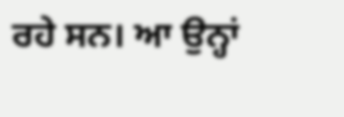ਰਹੇ ਸਨ। ਆ ਉਨ੍ਹਾਂ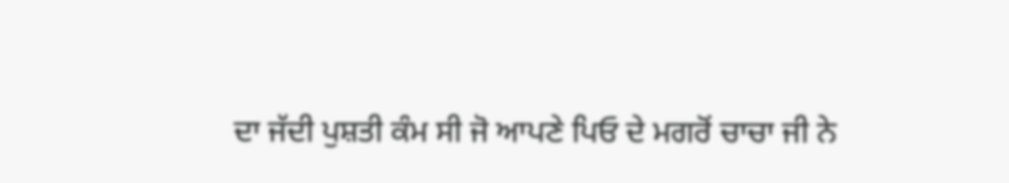ਦਾ ਜੱਦੀ ਪੁਸ਼ਤੀ ਕੰਮ ਸੀ ਜੋ ਆਪਣੇ ਪਿਓ ਦੇ ਮਗਰੋਂ ਚਾਚਾ ਜੀ ਨੇ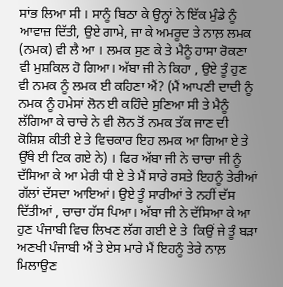ਸਾਂਭ ਲਿਆ ਸੀ । ਸਾਨੂੰ ਬਿਠਾ ਕੇ ਉਨ੍ਹਾਂ ਨੇ ਇੱਕ ਮੁੰਡੇ ਨੂੰ ਆਵਾਜ਼ ਦਿੱਤੀ, ਉਏ ਗਾਮੇ, ਜਾ ਕੇ ਅਮਰੂਦ ਤੇ ਨਾਲ਼ ਲਮਕ (ਨਮਕ) ਵੀ ਲੈ ਆ । ਲਮਕ ਸੁਣ ਕੇ ਤੇ ਮੈਨੂੰ ਹਾਸਾ ਰੋਕਣਾ ਵੀ ਮੁਸ਼ਕਿਲ ਹੋ ਗਿਆ। ਅੱਬਾ ਜੀ ਨੇ ਕਿਹਾ , ਉਏ ਤੂੰ ਹੁਣ ਵੀ ਨਮਕ ਨੂੰ ਲਮਕ ਈ ਕਹਿਣਾ ਐਂ? (ਮੈਂ ਆਪਣੀ ਦਾਦੀ ਨੂੰ ਨਮਕ ਨੂੰ ਹਮੇਸਾਂ ਲੋਨ ਈ ਕਹਿੰਦੇ ਸੁਣਿਆ ਸੀ ਤੇ ਮੈਨੂੰ ਲੱਗਿਆ ਕੇ ਚਾਚੇ ਨੇ ਵੀ ਲੋਨ ਤੋਂ ਨਮਕ ਤੱਕ ਜਾਣ ਦੀ ਕੋਸ਼ਿਸ਼ ਕੀਤੀ ਏ ਤੇ ਵਿਚਕਾਰ ਇਹ ਲਮਕ ਆ ਗਿਆ ਏ ਤੇ ਉੱਥੇ ਈ ਟਿਕ ਗਏ ਨੇ) । ਫਿਰ ਅੱਬਾ ਜੀ ਨੇ ਚਾਚਾ ਜੀ ਨੂੰ ਦੱਸਿਆ ਕੇ ਆ ਮੇਰੀ ਧੀ ਏ ਤੇ ਮੈਂ ਸਾਰੇ ਰਸਤੇ ਇਹਨੂੰ ਤੇਰੀਆਂ ਗੱਲਾਂ ਦੱਸਦਾ ਆਇਆਂ। ਉਏ ਤੂੰ ਸਾਰੀਆਂ ਤੇ ਨਹੀਂ ਦੱਸ ਦਿੱਤੀਆਂ , ਚਾਚਾ ਹੱਸ ਪਿਆ। ਅੱਬਾ ਜੀ ਨੇ ਦੱਸਿਆ ਕੇ ਆ  ਹੁਣ ਪੰਜਾਬੀ ਵਿਚ ਲਿਖਣ ਲੱਗ ਗਈ ਏ ਤੇ  ਕਿਉਂ ਜੇ ਤੂੰ ਬੜਾ ਅਣਖੀ ਪੰਜਾਬੀ ਐਂ ਤੇ ਏਸ ਮਾਰੇ ਮੈਂ ਇਹਨੂੰ ਤੇਰੇ ਨਾਲ਼ ਮਿਲਾਉਣ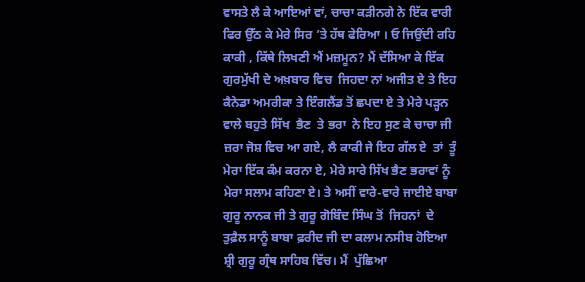ਵਾਸਤੇ ਲੈ ਕੇ ਆਇਆਂ ਵਾਂ, ਚਾਚਾ ਕੜੀਨਗੇ ਨੇ ਇੱਕ ਵਾਰੀ ਫਿਰ ਉੱਠ ਕੇ ਮੇਰੇ ਸਿਰ ’ਤੇ ਹੱਥ ਫੇਰਿਆ । ਓ ਜਿਉਂਦੀ ਰਹਿ ਕਾਕੀ , ਕਿੱਥੇ ਲਿਖਣੀ ਐਂ ਮਜ਼ਮੂਨ? ਮੈਂ ਦੱਸਿਆ ਕੇ ਇੱਕ ਗੁਰਮੁੱਖੀ ਦੇ ਅਖ਼ਬਾਰ ਵਿਚ  ਜਿਹਦਾ ਨਾਂ ਅਜੀਤ ਏ ਤੇ ਇਹ ਕੈਨੇਡਾ ਅਮਰੀਕਾ ਤੇ ਇੰਗਲੈਂਡ ਤੋਂ ਛਪਦਾ ਏ ਤੇ ਮੇਰੇ ਪੜ੍ਹਨ ਵਾਲੇ ਬਹੁਤੇ ਸਿੱਖ  ਭੈਣ  ਤੇ ਭਰਾ  ਨੇ ਇਹ ਸੁਣ ਕੇ ਚਾਚਾ ਜੀ ਜ਼ਰਾ ਜੋਸ਼ ਵਿਚ ਆ ਗਏ, ਲੈ ਕਾਕੀ ਜੇ ਇਹ ਗੱਲ ਏ  ਤਾਂ  ਤੂੰ ਮੇਰਾ ਇੱਕ ਕੰਮ ਕਰਨਾ ਏ, ਮੇਰੇ ਸਾਰੇ ਸਿੱਖ ਭੈਣ ਭਰਾਵਾਂ ਨੂੰ ਮੇਰਾ ਸਲਾਮ ਕਹਿਣਾ ਏ। ਤੇ ਅਸੀਂ ਵਾਰੇ-ਵਾਰੇ ਜਾਈਏ ਬਾਬਾ ਗੁਰੂ ਨਾਨਕ ਜੀ ਤੇ ਗੁਰੂ ਗੋਬਿੰਦ ਸਿੰਘ ਤੋਂ  ਜਿਹਨਾਂ  ਦੇ ਤੁਫ਼ੈਲ ਸਾਨੂੰ ਬਾਬਾ ਫ਼ਰੀਦ ਜੀ ਦਾ ਕਲਾਮ ਨਸੀਬ ਹੋਇਆ ਸ਼੍ਰੀ ਗੁਰੂ ਗ੍ਰੰਥ ਸਾਹਿਬ ਵਿੱਚ। ਮੈਂ  ਪੁੱਛਿਆ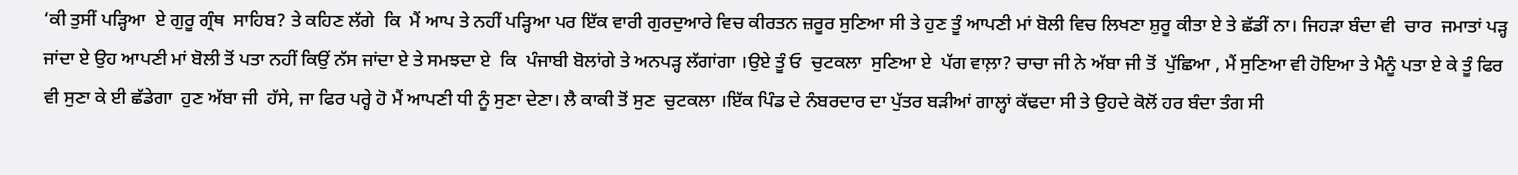‘ਕੀ ਤੁਸੀਂ ਪੜ੍ਹਿਆ  ਏ ਗੁਰੂ ਗ੍ਰੰਥ  ਸਾਹਿਬ? ਤੇ ਕਹਿਣ ਲੱਗੇ  ਕਿ  ਮੈਂ ਆਪ ਤੇ ਨਹੀਂ ਪੜ੍ਹਿਆ ਪਰ ਇੱਕ ਵਾਰੀ ਗੁਰਦੁਆਰੇ ਵਿਚ ਕੀਰਤਨ ਜ਼ਰੂਰ ਸੁਣਿਆ ਸੀ ਤੇ ਹੁਣ ਤੂੰ ਆਪਣੀ ਮਾਂ ਬੋਲੀ ਵਿਚ ਲਿਖਣਾ ਸ਼ੁਰੂ ਕੀਤਾ ਏ ਤੇ ਛੱਡੀਂ ਨਾ। ਜਿਹੜਾ ਬੰਦਾ ਵੀ  ਚਾਰ  ਜਮਾਤਾਂ ਪੜ੍ਹ ਜਾਂਦਾ ਏ ਉਹ ਆਪਣੀ ਮਾਂ ਬੋਲੀ ਤੋਂ ਪਤਾ ਨਹੀਂ ਕਿਉਂ ਨੱਸ ਜਾਂਦਾ ਏ ਤੇ ਸਮਝਦਾ ਏ  ਕਿ  ਪੰਜਾਬੀ ਬੋਲਾਂਗੇ ਤੇ ਅਨਪੜ੍ਹ ਲੱਗਾਂਗਾ ।ਉਏ ਤੂੰ ਓ  ਚੁਟਕਲਾ  ਸੁਣਿਆ ਏ  ਪੱਗ ਵਾਲ਼ਾ? ਚਾਚਾ ਜੀ ਨੇ ਅੱਬਾ ਜੀ ਤੋਂ  ਪੁੱਛਿਆ , ਮੈਂ ਸੁਣਿਆ ਵੀ ਹੋਇਆ ਤੇ ਮੈਨੂੰ ਪਤਾ ਏ ਕੇ ਤੂੰ ਫਿਰ ਵੀ ਸੁਣਾ ਕੇ ਈ ਛੱਡੇਗਾ  ਹੁਣ ਅੱਬਾ ਜੀ  ਹੱਸੇ, ਜਾ ਫਿਰ ਪਰ੍ਹੇ ਹੋ ਮੈਂ ਆਪਣੀ ਧੀ ਨੂੰ ਸੁਣਾ ਦੇਣਾ। ਲੈ ਕਾਕੀ ਤੋਂ ਸੁਣ  ਚੁਟਕਲਾ ।ਇੱਕ ਪਿੰਡ ਦੇ ਨੰਬਰਦਾਰ ਦਾ ਪੁੱਤਰ ਬੜੀਆਂ ਗਾਲ੍ਹਾਂ ਕੱਢਦਾ ਸੀ ਤੇ ਉਹਦੇ ਕੋਲੋਂ ਹਰ ਬੰਦਾ ਤੰਗ ਸੀ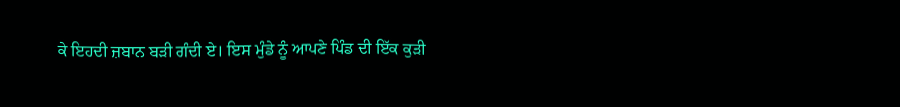ਕੇ ਇਹਦੀ ਜ਼ਬਾਨ ਬੜੀ ਗੰਦੀ ਏ। ਇਸ ਮੁੰਡੇ ਨੂੰ ਆਪਣੇ ਪਿੰਡ ਦੀ ਇੱਕ ਕੁੜੀ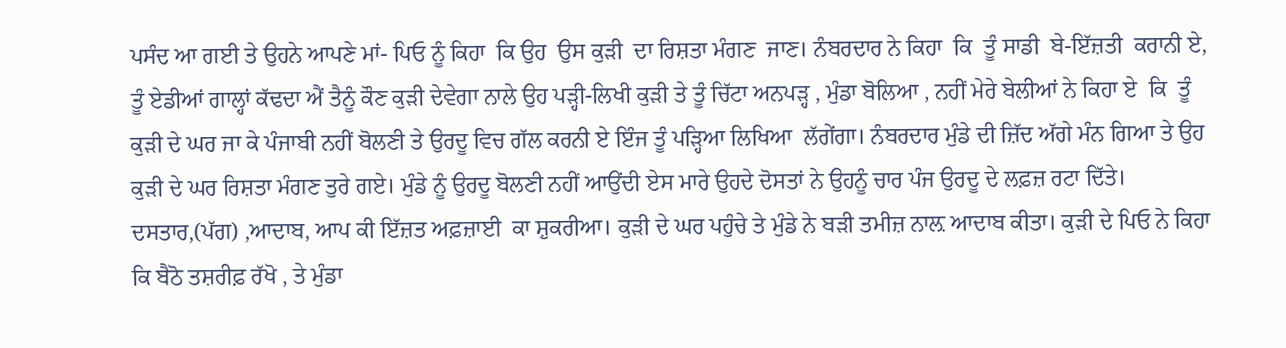ਪਸੰਦ ਆ ਗਈ ਤੇ ਉਹਨੇ ਆਪਣੇ ਮਾਂ- ਪਿਓ ਨੂੰ ਕਿਹਾ  ਕਿ ਉਹ  ਉਸ ਕੁੜੀ  ਦਾ ਰਿਸ਼ਤਾ ਮੰਗਣ  ਜਾਣ। ਨੰਬਰਦਾਰ ਨੇ ਕਿਹਾ  ਕਿ  ਤੂੰ ਸਾਡੀ  ਬੇ-ਇੱਜ਼ਤੀ  ਕਰਾਨੀ ਏ, ਤੂੰ ਏਡੀਆਂ ਗਾਲ੍ਹਾਂ ਕੱਢਦਾ ਐਂ ਤੈਨੂੰ ਕੌਣ ਕੁੜੀ ਦੇਵੇਗਾ ਨਾਲੇ ਉਹ ਪੜ੍ਹੀ-ਲਿਖੀ ਕੁੜੀ ਤੇ ਤੂੰ ਚਿੱਟਾ ਅਨਪੜ੍ਹ , ਮੁੰਡਾ ਬੋਲਿਆ , ਨਹੀਂ ਮੇਰੇ ਬੇਲੀਆਂ ਨੇ ਕਿਹਾ ਏ  ਕਿ  ਤੂੰ ਕੁੜੀ ਦੇ ਘਰ ਜਾ ਕੇ ਪੰਜਾਬੀ ਨਹੀਂ ਬੋਲਣੀ ਤੇ ਉਰਦੂ ਵਿਚ ਗੱਲ ਕਰਨੀ ਏ ਇੰਜ ਤੂੰ ਪੜ੍ਹਿਆ ਲਿਖਿਆ  ਲੱਗੇਂਗਾ। ਨੰਬਰਦਾਰ ਮੁੰਡੇ ਦੀ ਜ਼ਿੱਦ ਅੱਗੇ ਮੰਨ ਗਿਆ ਤੇ ਉਹ ਕੁੜੀ ਦੇ ਘਰ ਰਿਸ਼ਤਾ ਮੰਗਣ ਤੁਰੇ ਗਏ। ਮੁੰਡੇ ਨੂੰ ਉਰਦੂ ਬੋਲਣੀ ਨਹੀਂ ਆਉਂਦੀ ਏਸ ਮਾਰੇ ਉਹਦੇ ਦੋਸਤਾਂ ਨੇ ਉਹਨੂੰ ਚਾਰ ਪੰਜ ਉਰਦੂ ਦੇ ਲਫ਼ਜ਼ ਰਟਾ ਦਿੱਤੇ। ਦਸਤਾਰ,(ਪੱਗ) ,ਆਦਾਬ, ਆਪ ਕੀ ਇੱਜ਼ਤ ਅਫ਼ਜ਼ਾਈ  ਕਾ ਸ਼ੁਕਰੀਆ। ਕੁੜੀ ਦੇ ਘਰ ਪਹੁੰਚੇ ਤੇ ਮੁੰਡੇ ਨੇ ਬੜੀ ਤਮੀਜ਼ ਨਾਲ਼ ਆਦਾਬ ਕੀਤਾ। ਕੁੜੀ ਦੇ ਪਿਓ ਨੇ ਕਿਹਾ ਕਿ ਬੈਠੋ ਤਸ਼ਰੀਫ਼ ਰੱਖੋ , ਤੇ ਮੁੰਡਾ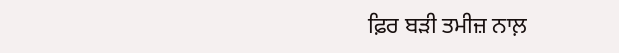ਫ਼ਿਰ ਬੜੀ ਤਮੀਜ਼ ਨਾਲ਼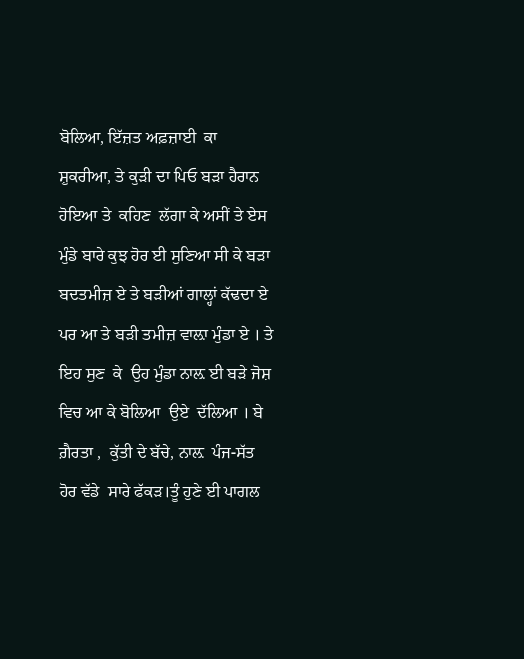ਬੋਲਿਆ, ਇੱਜ਼ਤ ਅਫ਼ਜ਼ਾਈ  ਕਾ ਸ਼ੁਕਰੀਆ, ਤੇ ਕੁੜੀ ਦਾ ਪਿਓ ਬੜਾ ਹੈਰਾਨ ਹੋਇਆ ਤੇ  ਕਹਿਣ  ਲੱਗਾ ਕੇ ਅਸੀਂ ਤੇ ਏਸ ਮੁੰਡੇ ਬਾਰੇ ਕੁਝ ਹੋਰ ਈ ਸੁਣਿਆ ਸੀ ਕੇ ਬੜਾ ਬਦਤਮੀਜ਼ ਏ ਤੇ ਬੜੀਆਂ ਗਾਲ੍ਹਾਂ ਕੱਢਦਾ ਏ ਪਰ ਆ ਤੇ ਬੜੀ ਤਮੀਜ਼ ਵਾਲ਼ਾ ਮੁੰਡਾ ਏ । ਤੇ ਇਹ ਸੁਣ  ਕੇ  ਉਹ ਮੁੰਡਾ ਨਾਲ਼ ਈ ਬੜੇ ਜੋਸ਼ ਵਿਚ ਆ ਕੇ ਬੋਲਿਆ  ਉਏ  ਦੱਲਿਆ । ਬੇ ਗ਼ੈਰਤਾ ,  ਕੁੱਤੀ ਦੇ ਬੱਚੇ, ਨਾਲ਼  ਪੰਜ-ਸੱਤ  ਹੋਰ ਵੱਡੇ  ਸਾਰੇ ਫੱਕੜ।ਤੂੰ ਹੁਣੇ ਈ ਪਾਗਲ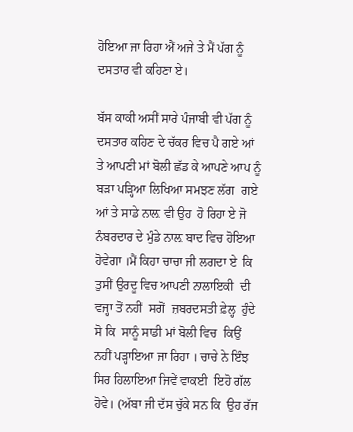ਹੋਇਆ ਜਾ ਰਿਹਾ ਐਂ ਅਜੇ ਤੇ ਮੈਂ ਪੱਗ ਨੂੰ ਦਸਤਾਰ ਵੀ ਕਹਿਣਾ ਏ।

ਬੱਸ ਕਾਕੀ ਅਸੀਂ ਸਾਰੇ ਪੰਜਾਬੀ ਵੀ ਪੱਗ ਨੂੰ ਦਸਤਾਰ ਕਹਿਣ ਦੇ ਚੱਕਰ ਵਿਚ ਪੈ ਗਏ ਆਂ ਤੇ ਆਪਣੀ ਮਾਂ ਬੋਲੀ ਛੱਡ ਕੇ ਆਪਣੇ ਆਪ ਨੂੰ ਬੜਾ ਪੜ੍ਹਿਆ ਲਿਖਿਆ ਸਮਝਣ ਲੱਗ  ਗਏ  ਆਂ ਤੇ ਸਾਡੇ ਨਾਲ਼ ਵੀ ਉਹ  ਹੋ ਰਿਹਾ ਏ ਜੋ ਨੰਬਰਦਾਰ ਦੇ ਮੁੰਡੇ ਨਾਲ਼ ਬਾਦ ਵਿਚ ਹੋਇਆ  ਹੋਵੇਗਾ ।ਮੈਂ ਕਿਹਾ ਚਾਚਾ ਜੀ ਲਗਦਾ ਏ  ਕਿ  ਤੁਸੀਂ ਉਰਦੂ ਵਿਚ ਆਪਣੀ ਨਾਲਾਇਕੀ  ਦੀ ਵਜ੍ਹਾ ਤੋਂ ਨਹੀਂ  ਸਗੋਂ  ਜ਼ਬਰਦਸਤੀ ਫ਼ੇਲ੍ਹ  ਹੁੰਦੇ ਸੋ ਕਿ  ਸਾਨੂੰ ਸਾਡੀ ਮਾਂ ਬੋਲੀ ਵਿਚ  ਕਿਉਂ ਨਹੀਂ ਪੜ੍ਹਾਇਆ ਜਾ ਰਿਹਾ । ਚਾਚੇ ਨੇ ਇੰਝ ਸਿਰ ਹਿਲਾਇਆ ਜਿਵੇਂ ਵਾਕਈ  ਇਹੋ ਗੱਲ ਹੋਵੇ। (ਅੱਬਾ ਜੀ ਦੱਸ ਚੁੱਕੇ ਸਨ ਕਿ  ਉਹ ਰੱਜ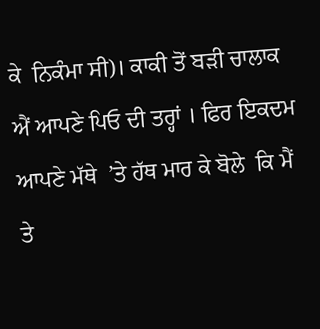ਕੇ  ਨਿਕੰਮਾ ਸੀ)। ਕਾਕੀ ਤੋਂ ਬੜੀ ਚਾਲਾਕ ਐਂ ਆਪਣੇ ਪਿਓ ਦੀ ਤਰ੍ਹਾਂ । ਫਿਰ ਇਕਦਮ ਆਪਣੇ ਮੱਥੇ  ’ਤੇ ਹੱਥ ਮਾਰ ਕੇ ਬੋਲੇ  ਕਿ ਮੈਂ ਤੇ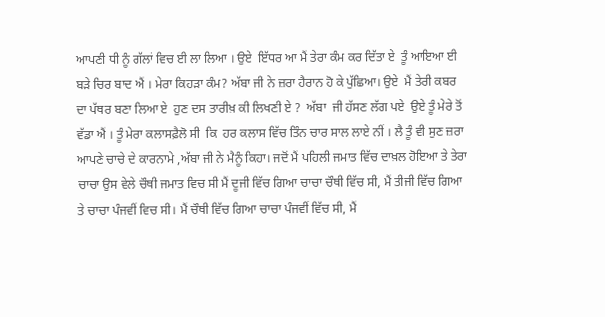ਆਪਣੀ ਧੀ ਨੂੰ ਗੱਲਾਂ ਵਿਚ ਈ ਲਾ ਲਿਆ । ਉਏ  ਇੱਧਰ ਆ ਮੈਂ ਤੇਰਾ ਕੰਮ ਕਰ ਦਿੱਤਾ ਏ  ਤੂੰ ਆਇਆ ਈ  ਬੜੇ ਚਿਰ ਬਾਦ ਐਂ । ਮੇਰਾ ਕਿਹੜਾ ਕੰਮ? ਅੱਬਾ ਜੀ ਨੇ ਜ਼ਰਾ ਹੈਰਾਨ ਹੋ ਕੇ ਪੁੱਛਿਆ। ਉਏ  ਮੈਂ ਤੇਰੀ ਕਬਰ ਦਾ ਪੱਥਰ ਬਣਾ ਲਿਆ ਏ  ਹੁਣ ਦਸ ਤਾਰੀਖ਼ ਕੀ ਲਿਖਣੀ ਏ ?  ਅੱਬਾ  ਜੀ ਹੱਸਣ ਲੱਗ ਪਏ  ਉਏ ਤੂੰ ਮੇਰੇ ਤੋਂ ਵੱਡਾ ਐਂ । ਤੂੰ ਮੇਰਾ ਕਲਾਸਫ਼ੈਲੋ ਸੀ  ਕਿ  ਹਰ ਕਲਾਸ ਵਿੱਚ ਤਿੰਨ ਚਾਰ ਸਾਲ ਲਾਏ ਨੀਂ । ਲੈ ਤੂੰ ਵੀ ਸੁਣ ਜ਼ਰਾ ਆਪਣੇ ਚਾਚੇ ਦੇ ਕਾਰਨਾਮੇ ,ਅੱਬਾ ਜੀ ਨੇ ਮੈਨੂੰ ਕਿਹਾ। ਜਦੋਂ ਮੈਂ ਪਹਿਲੀ ਜਮਾਤ ਵਿੱਚ ਦਾਖ਼ਲ ਹੋਇਆ ਤੇ ਤੇਰਾ ਚਾਚਾ ਉਸ ਵੇਲੇ ਚੌਥੀ ਜਮਾਤ ਵਿਚ ਸੀ ਮੈਂ ਦੂਜੀ ਵਿੱਚ ਗਿਆ ਚਾਚਾ ਚੌਥੀ ਵਿੱਚ ਸੀ, ਮੈਂ ਤੀਜੀ ਵਿੱਚ ਗਿਆ ਤੇ ਚਾਚਾ ਪੰਜਵੀਂ ਵਿਚ ਸੀ। ਮੈਂ ਚੌਥੀ ਵਿੱਚ ਗਿਆ ਚਾਚਾ ਪੰਜਵੀਂ ਵਿੱਚ ਸੀ, ਮੈਂ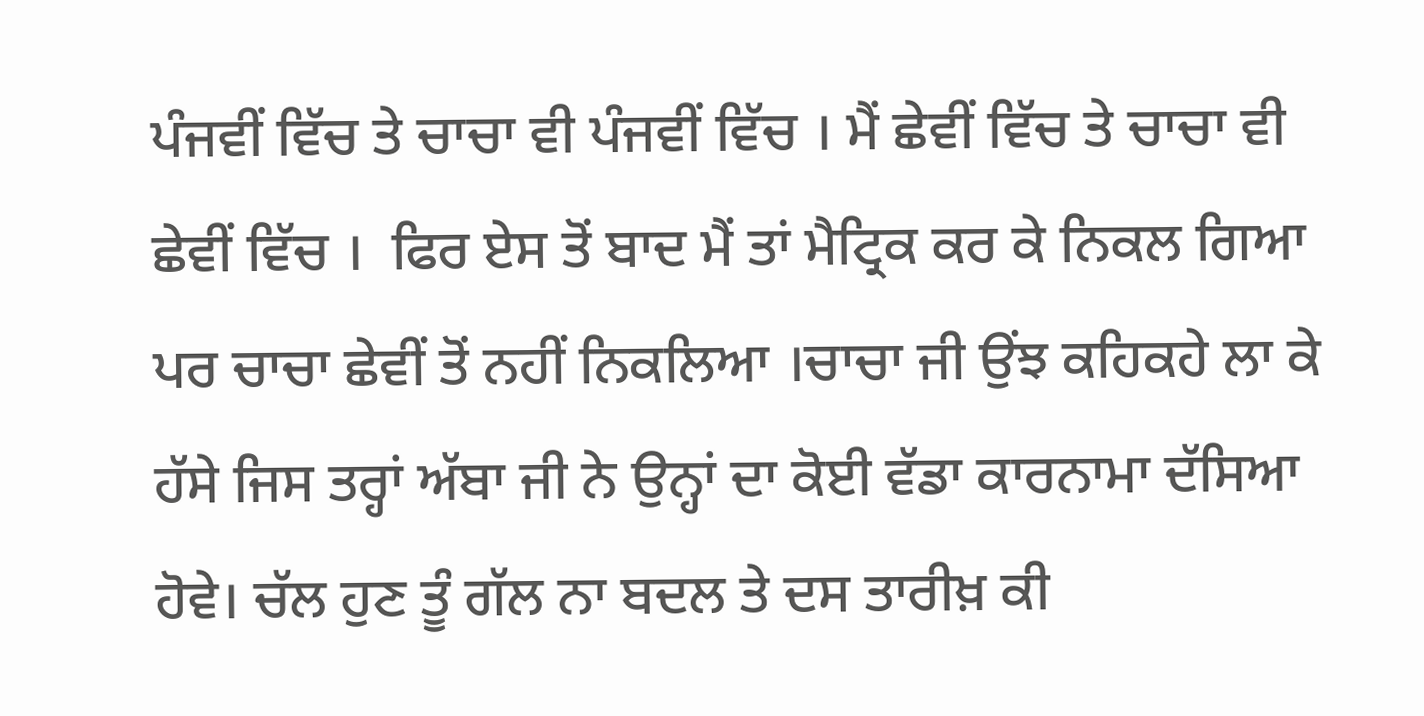ਪੰਜਵੀਂ ਵਿੱਚ ਤੇ ਚਾਚਾ ਵੀ ਪੰਜਵੀਂ ਵਿੱਚ । ਮੈਂ ਛੇਵੀਂ ਵਿੱਚ ਤੇ ਚਾਚਾ ਵੀ ਛੇਵੀਂ ਵਿੱਚ ।  ਫਿਰ ਏਸ ਤੋਂ ਬਾਦ ਮੈਂ ਤਾਂ ਮੈਟ੍ਰਿਕ ਕਰ ਕੇ ਨਿਕਲ ਗਿਆ ਪਰ ਚਾਚਾ ਛੇਵੀਂ ਤੋਂ ਨਹੀਂ ਨਿਕਲਿਆ ।ਚਾਚਾ ਜੀ ਉਂਝ ਕਹਿਕਹੇ ਲਾ ਕੇ ਹੱਸੇ ਜਿਸ ਤਰ੍ਹਾਂ ਅੱਬਾ ਜੀ ਨੇ ਉਨ੍ਹਾਂ ਦਾ ਕੋਈ ਵੱਡਾ ਕਾਰਨਾਮਾ ਦੱਸਿਆ ਹੋਵੇ। ਚੱਲ ਹੁਣ ਤੂੰ ਗੱਲ ਨਾ ਬਦਲ ਤੇ ਦਸ ਤਾਰੀਖ਼ ਕੀ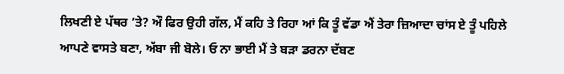ਲਿਖਣੀ ਏ ਪੱਥਰ ’ਤੇ? ਔ ਫਿਰ ਉਹੀ ਗੱਲ, ਮੈਂ ਕਹਿ ਤੇ ਰਿਹਾ ਆਂ ਕਿ ਤੂੰ ਵੱਡਾ ਐਂ ਤੇਰਾ ਜ਼ਿਆਦਾ ਚਾਂਸ ਏ ਤੂੰ ਪਹਿਲੇ ਆਪਣੇ ਵਾਸਤੇ ਬਣਾ, ਅੱਬਾ ਜੀ ਬੋਲੇ। ਓ ਨਾ ਭਾਈ ਮੈਂ ਤੇ ਬੜਾ ਡਰਨਾ ਦੱਬਣ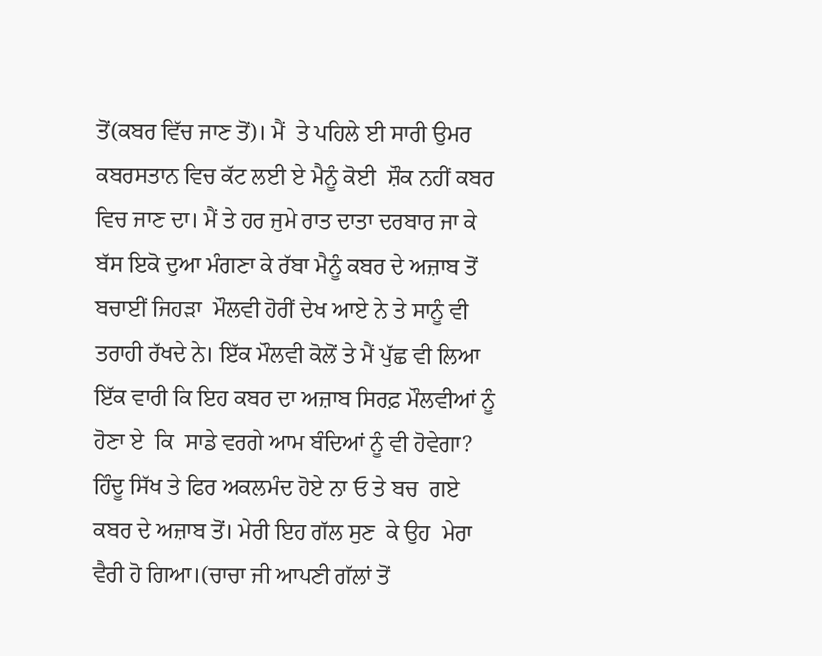ਤੋਂ(ਕਬਰ ਵਿੱਚ ਜਾਣ ਤੋਂ)। ਮੈਂ  ਤੇ ਪਹਿਲੇ ਈ ਸਾਰੀ ਉਮਰ ਕਬਰਸਤਾਨ ਵਿਚ ਕੱਟ ਲਈ ਏ ਮੈਨੂੰ ਕੋਈ  ਸ਼ੌਕ ਨਹੀਂ ਕਬਰ ਵਿਚ ਜਾਣ ਦਾ। ਮੈਂ ਤੇ ਹਰ ਜੁਮੇ ਰਾਤ ਦਾਤਾ ਦਰਬਾਰ ਜਾ ਕੇ ਬੱਸ ਇਕੋ ਦੁਆ ਮੰਗਣਾ ਕੇ ਰੱਬਾ ਮੈਨੂੰ ਕਬਰ ਦੇ ਅਜ਼ਾਬ ਤੋਂ ਬਚਾਈਂ ਜਿਹੜਾ  ਮੌਲਵੀ ਹੋਰੀਂ ਦੇਖ ਆਏ ਨੇ ਤੇ ਸਾਨੂੰ ਵੀ ਤਰਾਹੀ ਰੱਖਦੇ ਨੇ। ਇੱਕ ਮੌਲਵੀ ਕੋਲੋਂ ਤੇ ਮੈਂ ਪੁੱਛ ਵੀ ਲਿਆ ਇੱਕ ਵਾਰੀ ਕਿ ਇਹ ਕਬਰ ਦਾ ਅਜ਼ਾਬ ਸਿਰਫ਼ ਮੌਲਵੀਆਂ ਨੂੰ ਹੋਣਾ ਏ  ਕਿ  ਸਾਡੇ ਵਰਗੇ ਆਮ ਬੰਦਿਆਂ ਨੂੰ ਵੀ ਹੋਵੇਗਾ?  ਹਿੰਦੂ ਸਿੱਖ ਤੇ ਫਿਰ ਅਕਲਮੰਦ ਹੋਏ ਨਾ ਓ ਤੇ ਬਚ  ਗਏ  ਕਬਰ ਦੇ ਅਜ਼ਾਬ ਤੋਂ। ਮੇਰੀ ਇਹ ਗੱਲ ਸੁਣ  ਕੇ ਉਹ  ਮੇਰਾ ਵੈਰੀ ਹੋ ਗਿਆ।(ਚਾਚਾ ਜੀ ਆਪਣੀ ਗੱਲਾਂ ਤੋਂ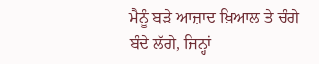ਮੈਨੂੰ ਬੜੇ ਆਜ਼ਾਦ ਖ਼ਿਆਲ ਤੇ ਚੰਗੇ ਬੰਦੇ ਲੱਗੇ, ਜਿਨ੍ਹਾਂ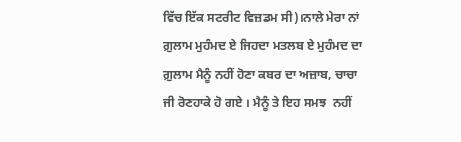ਵਿੱਚ ਇੱਕ ਸਟਰੀਟ ਵਿਜ਼ਡਮ ਸੀ)।ਨਾਲੇ ਮੇਰਾ ਨਾਂ ਗ਼ੁਲਾਮ ਮੁਹੰਮਦ ਏ ਜਿਹਦਾ ਮਤਲਬ ਏ ਮੁਹੰਮਦ ਦਾ ਗ਼ੁਲਾਮ ਮੈਨੂੰ ਨਹੀਂ ਹੋਣਾ ਕਬਰ ਦਾ ਅਜ਼ਾਬ, ਚਾਚਾ ਜੀ ਰੋਣਹਾਕੇ ਹੋ ਗਏ । ਮੈਨੂੰ ਤੇ ਇਹ ਸਮਝ  ਨਹੀਂ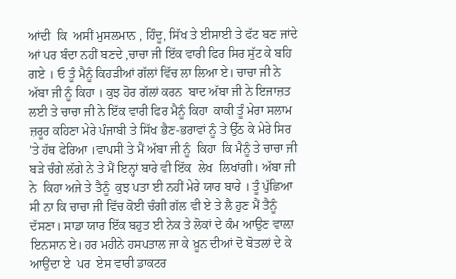ਆਂਦੀ  ਕਿ  ਅਸੀਂ ਮੁਸਲਮਾਨ , ਹਿੰਦੂ, ਸਿੱਖ ਤੇ ਈਸਾਈ ਤੇ ਫੱਟ ਬਣ ਜਾਂਦੇ ਆਂ ਪਰ ਬੰਦਾ ਨਹੀਂ ਬਣਦੇ ,ਚਾਚਾ ਜੀ ਇੱਕ ਵਾਰੀ ਫਿਰ ਸਿਰ ਸੁੱਟ ਕੇ ਬਹਿ  ਗਏ । ਓ ਤੂੰ ਮੈਨੂੰ ਕਿਹੜੀਆਂ ਗੱਲਾਂ ਵਿੱਚ ਲਾ ਲਿਆ ਏ। ਚਾਚਾ ਜੀ ਨੇ ਅੱਬਾ ਜੀ ਨੂੰ ਕਿਹਾ । ਕੁਝ ਹੋਰ ਗੱਲਾਂ ਕਰਨ  ਬਾਦ ਅੱਬਾ ਜੀ ਨੇ ਇਜਾਜ਼ਤ ਲਈ ਤੇ ਚਾਚਾ ਜੀ ਨੇ ਇੱਕ ਵਾਰੀ ਫਿਰ ਮੈਨੂੰ ਕਿਹਾ  ਕਾਕੀ ਤੂੰ ਮੇਰਾ ਸਲਾਮ ਜ਼ਰੂਰ ਕਹਿਣਾ ਮੇਰੇ ਪੰਜਾਬੀ ਤੇ ਸਿੱਖ ਭੈਣ-ਭਰਾਵਾਂ ਨੂੰ ਤੇ ਉੱਠ ਕੇ ਮੇਰੇ ਸਿਰ ’ਤੇ ਹੱਥ ਫੇਰਿਆ ।ਵਾਪਸੀ ਤੇ ਮੈਂ ਅੱਬਾ ਜੀ ਨੂੰ  ਕਿਹਾ  ਕਿ ਮੈਨੂੰ ਤੇ ਚਾਚਾ ਜੀ ਬੜੇ ਚੰਗੇ ਲੱਗੇ ਨੇ ਤੇ ਮੈਂ ਇਨ੍ਹਾਂ ਬਾਰੇ ਵੀ ਇੱਕ  ਲੇਖ  ਲਿਖਾਂਗੀ। ਅੱਬਾ ਜੀ ਨੇ  ਕਿਹਾ ਅਜੇ ਤੇ ਤੈਨੂੰ  ਕੁਝ ਪਤਾ ਈ ਨਹੀਂ ਮੇਰੇ ਯਾਰ ਬਾਰੇ । ਤੂੰ ਪੁੱਛਿਆ ਸੀ ਨਾ ਕਿ ਚਾਚਾ ਜੀ ਵਿੱਚ ਕੋਈ ਚੰਗੀ ਗੱਲ ਵੀ ਏ ਤੇ ਲੈ ਹੁਣ ਮੈਂ ਤੈਨੂੰ ਦੱਸਣਾ। ਸਾਡਾ ਯਾਰ ਇੱਕ ਬਹੁਤ ਈ ਨੇਕ ਤੇ ਲੋਕਾਂ ਦੇ ਕੰਮ ਆਉਣ ਵਾਲ਼ਾ ਇਨਸਾਨ ਏ। ਹਰ ਮਹੀਨੇ ਹਸਪਤਾਲ ਜਾ ਕੇ ਖ਼ੂਨ ਦੀਆਂ ਦੋ ਬੋਤਲਾਂ ਦੇ ਕੇ ਆਉਂਦਾ ਏ  ਪਰ  ਏਸ ਵਾਰੀ ਡਾਕਟਰ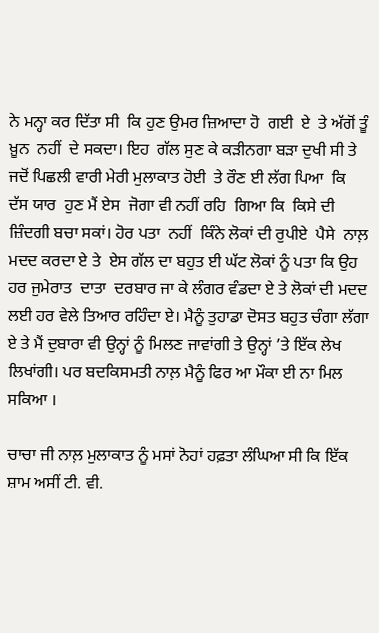ਨੇ ਮਨ੍ਹਾ ਕਰ ਦਿੱਤਾ ਸੀ  ਕਿ ਹੁਣ ਉਮਰ ਜ਼ਿਆਦਾ ਹੋ  ਗਈ  ਏ  ਤੇ ਅੱਗੋਂ ਤੂੰ  ਖ਼ੂਨ  ਨਹੀਂ  ਦੇ ਸਕਦਾ। ਇਹ  ਗੱਲ ਸੁਣ ਕੇ ਕੜੀਨਗਾ ਬੜਾ ਦੁਖੀ ਸੀ ਤੇ ਜਦੋਂ ਪਿਛਲੀ ਵਾਰੀ ਮੇਰੀ ਮੁਲਾਕਾਤ ਹੋਈ  ਤੇ ਰੌਣ ਈ ਲੱਗ ਪਿਆ  ਕਿ  ਦੱਸ ਯਾਰ  ਹੁਣ ਮੈਂ ਏਸ  ਜੋਗਾ ਵੀ ਨਹੀਂ ਰਹਿ  ਗਿਆ ਕਿ  ਕਿਸੇ ਦੀ ਜ਼ਿੰਦਗੀ ਬਚਾ ਸਕਾਂ। ਹੋਰ ਪਤਾ  ਨਹੀਂ  ਕਿੰਨੇ ਲੋਕਾਂ ਦੀ ਰੁਪੀਏ  ਪੈਸੇ  ਨਾਲ਼ ਮਦਦ ਕਰਦਾ ਏ ਤੇ  ਏਸ ਗੱਲ ਦਾ ਬਹੁਤ ਈ ਘੱਟ ਲੋਕਾਂ ਨੂੰ ਪਤਾ ਕਿ ਉਹ ਹਰ ਜੁਮੇਰਾਤ  ਦਾਤਾ  ਦਰਬਾਰ ਜਾ ਕੇ ਲੰਗਰ ਵੰਡਦਾ ਏ ਤੇ ਲੋਕਾਂ ਦੀ ਮਦਦ ਲਈ ਹਰ ਵੇਲੇ ਤਿਆਰ ਰਹਿੰਦਾ ਏ। ਮੈਨੂੰ ਤੁਹਾਡਾ ਦੋਸਤ ਬਹੁਤ ਚੰਗਾ ਲੱਗਾ ਏ ਤੇ ਮੈਂ ਦੁਬਾਰਾ ਵੀ ਉਨ੍ਹਾਂ ਨੂੰ ਮਿਲਣ ਜਾਵਾਂਗੀ ਤੇ ਉਨ੍ਹਾਂ ’ਤੇ ਇੱਕ ਲੇਖ ਲਿਖਾਂਗੀ। ਪਰ ਬਦਕਿਸਮਤੀ ਨਾਲ਼ ਮੈਨੂੰ ਫਿਰ ਆ ਮੌਕਾ ਈ ਨਾ ਮਿਲ ਸਕਿਆ ।

ਚਾਚਾ ਜੀ ਨਾਲ਼ ਮੁਲਾਕਾਤ ਨੂੰ ਮਸਾਂ ਨੋਹਾਂ ਹਫ਼ਤਾ ਲੰਘਿਆ ਸੀ ਕਿ ਇੱਕ ਸ਼ਾਮ ਅਸੀਂ ਟੀ. ਵੀ.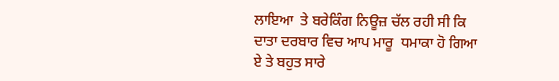ਲਾਇਆ  ਤੇ ਬਰੇਕਿੰਗ ਨਿਊਜ਼ ਚੱਲ ਰਹੀ ਸੀ ਕਿ ਦਾਤਾ ਦਰਬਾਰ ਵਿਚ ਆਪ ਮਾਰੂ  ਧਮਾਕਾ ਹੋ ਗਿਆ ਏ ਤੇ ਬਹੁਤ ਸਾਰੇ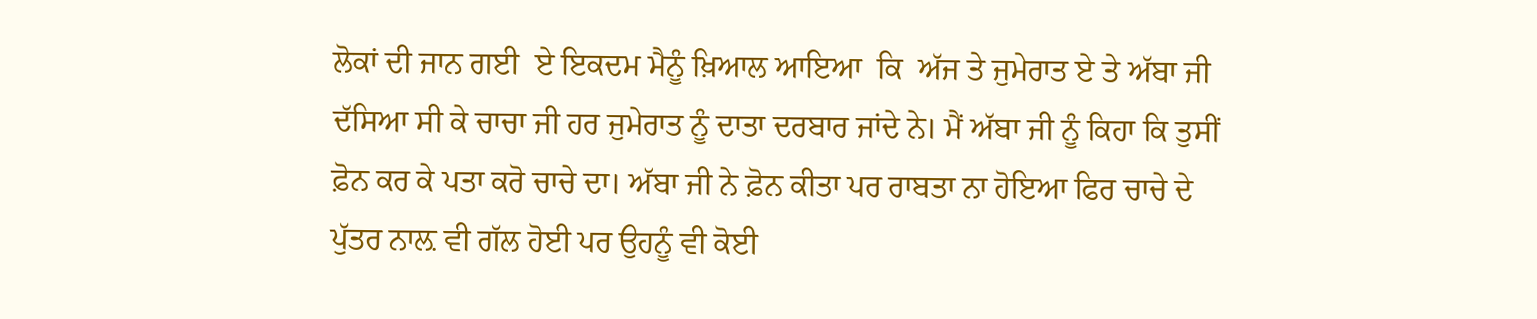ਲੋਕਾਂ ਦੀ ਜਾਨ ਗਈ  ਏ ਇਕਦਮ ਮੈਨੂੰ ਖ਼ਿਆਲ ਆਇਆ  ਕਿ  ਅੱਜ ਤੇ ਜੁਮੇਰਾਤ ਏ ਤੇ ਅੱਬਾ ਜੀ  ਦੱਸਿਆ ਸੀ ਕੇ ਚਾਚਾ ਜੀ ਹਰ ਜੁਮੇਰਾਤ ਨੂੰ ਦਾਤਾ ਦਰਬਾਰ ਜਾਂਦੇ ਨੇ। ਮੈਂ ਅੱਬਾ ਜੀ ਨੂੰ ਕਿਹਾ ਕਿ ਤੁਸੀਂ ਫ਼ੋਨ ਕਰ ਕੇ ਪਤਾ ਕਰੋ ਚਾਚੇ ਦਾ। ਅੱਬਾ ਜੀ ਨੇ ਫ਼ੋਨ ਕੀਤਾ ਪਰ ਰਾਬਤਾ ਨਾ ਹੋਇਆ ਫਿਰ ਚਾਚੇ ਦੇ ਪੁੱਤਰ ਨਾਲ਼ ਵੀ ਗੱਲ ਹੋਈ ਪਰ ਉਹਨੂੰ ਵੀ ਕੋਈ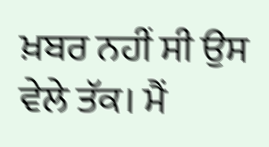ਖ਼ਬਰ ਨਹੀਂ ਸੀ ਉਸ ਵੇਲੇ ਤੱਕ। ਮੈਂ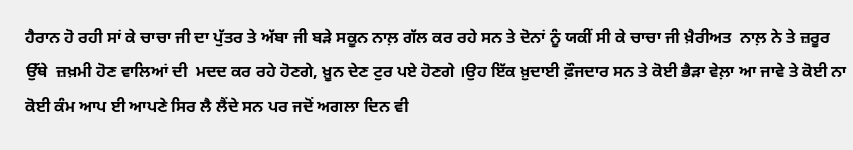ਹੈਰਾਨ ਹੋ ਰਹੀ ਸਾਂ ਕੇ ਚਾਚਾ ਜੀ ਦਾ ਪੁੱਤਰ ਤੇ ਅੱਬਾ ਜੀ ਬੜੇ ਸਕੂਨ ਨਾਲ਼ ਗੱਲ ਕਰ ਰਹੇ ਸਨ ਤੇ ਦੋਨਾਂ ਨੂੰ ਯਕੀਂ ਸੀ ਕੇ ਚਾਚਾ ਜੀ ਖ਼ੈਰੀਅਤ  ਨਾਲ਼ ਨੇ ਤੇ ਜ਼ਰੂਰ ਉੱਥੇ  ਜ਼ਖ਼ਮੀ ਹੋਣ ਵਾਲਿਆਂ ਦੀ  ਮਦਦ ਕਰ ਰਹੇ ਹੋਣਗੇ, ਖ਼ੂਨ ਦੇਣ ਟੁਰ ਪਏ ਹੋਣਗੇ ।ਉਹ ਇੱਕ ਖ਼ੁਦਾਈ ਫ਼ੌਜਦਾਰ ਸਨ ਤੇ ਕੋਈ ਭੈੜਾ ਵੇਲ਼ਾ ਆ ਜਾਵੇ ਤੇ ਕੋਈ ਨਾ ਕੋਈ ਕੰਮ ਆਪ ਈ ਆਪਣੇ ਸਿਰ ਲੈ ਲੈਂਦੇ ਸਨ ਪਰ ਜਦੋਂ ਅਗਲਾ ਦਿਨ ਵੀ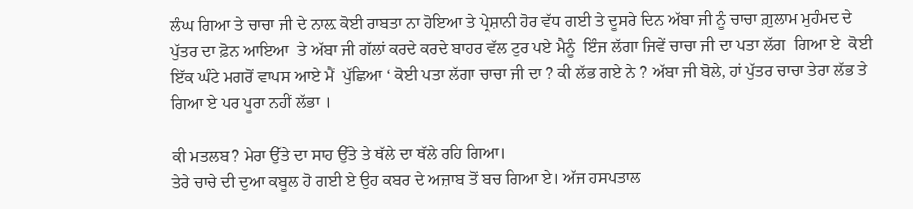ਲੰਘ ਗਿਆ ਤੇ ਚਾਚਾ ਜੀ ਦੇ ਨਾਲ਼ ਕੋਈ ਰਾਬਤਾ ਨਾ ਹੋਇਆ ਤੇ ਪ੍ਰੇਸ਼ਾਨੀ ਹੋਰ ਵੱਧ ਗਈ ਤੇ ਦੂਸਰੇ ਦਿਨ ਅੱਬਾ ਜੀ ਨੂੰ ਚਾਚਾ ਗ਼ੁਲਾਮ ਮੁਹੰਮਦ ਦੇ ਪੁੱਤਰ ਦਾ ਫ਼ੋਨ ਆਇਆ  ਤੇ ਅੱਬਾ ਜੀ ਗੱਲਾਂ ਕਰਦੇ ਕਰਦੇ ਬਾਹਰ ਵੱਲ ਟੁਰ ਪਏ ਮੈਨੂੰ  ਇੰਜ ਲੱਗਾ ਜਿਵੇਂ ਚਾਚਾ ਜੀ ਦਾ ਪਤਾ ਲੱਗ  ਗਿਆ ਏ  ਕੋਈ ਇੱਕ ਘੰਟੇ ਮਗਰੋਂ ਵਾਪਸ ਆਏ ਮੈਂ  ਪੁੱਛਿਆ ‘ ਕੋਈ ਪਤਾ ਲੱਗਾ ਚਾਚਾ ਜੀ ਦਾ ? ਕੀ ਲੱਭ ਗਏ ਨੇ ? ਅੱਬਾ ਜੀ ਬੋਲੇ, ਹਾਂ ਪੁੱਤਰ ਚਾਚਾ ਤੇਰਾ ਲੱਭ ਤੇ ਗਿਆ ਏ ਪਰ ਪੂਰਾ ਨਹੀਂ ਲੱਭਾ ।

ਕੀ ਮਤਲਬ? ਮੇਰਾ ਉੱਤੇ ਦਾ ਸਾਹ ਉੱਤੇ ਤੇ ਥੱਲੇ ਦਾ ਥੱਲੇ ਰਹਿ ਗਿਆ।
ਤੇਰੇ ਚਾਚੇ ਦੀ ਦੁਆ ਕਬੂਲ ਹੋ ਗਈ ਏ ਉਹ ਕਬਰ ਦੇ ਅਜ਼ਾਬ ਤੋਂ ਬਚ ਗਿਆ ਏ। ਅੱਜ ਹਸਪਤਾਲ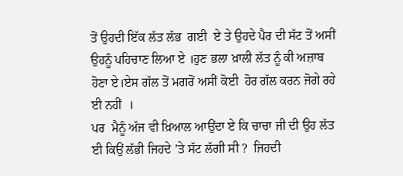ਤੋਂ ਉਹਦੀ ਇੱਕ ਲੱਤ ਲੱਭ  ਗਈ  ਏ ਤੇ ਉਹਦੇ ਪੈਰ ਦੀ ਸੱਟ ਤੋਂ ਅਸੀਂ ਉਹਨੂੰ ਪਹਿਚਾਣ ਲਿਆ ਏ ।ਹੁਣ ਭਲਾ ਖ਼ਾਲੀ ਲੱਤ ਨੂੰ ਕੀ ਅਜ਼ਾਬ ਹੋਣਾ ਏ।ਏਸ ਗੱਲ ਤੋਂ ਮਗਰੋਂ ਅਸੀਂ ਕੋਈ  ਹੋਰ ਗੱਲ ਕਰਨ ਜੋਗੇ ਰਹੇ ਈ ਨਹੀਂ  ।
ਪਰ  ਮੈਨੂੰ ਅੱਜ ਵੀ ਖ਼ਿਆਲ ਆਉਂਦਾ ਏ ਕਿ ਚਾਚਾ ਜੀ ਦੀ ਉਹ ਲੱਤ ਈ ਕਿਉਂ ਲੱਭੀ ਜਿਹਦੇ ’ਤੇ ਸੱਟ ਲੱਗੀ ਸੀ ?  ਜਿਹਦੀ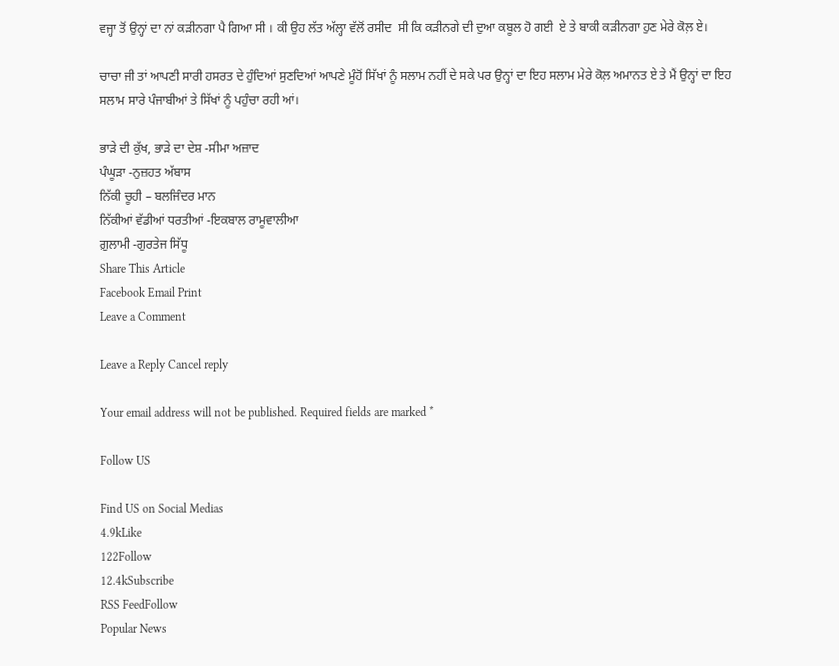ਵਜ੍ਹਾ ਤੋਂ ਉਨ੍ਹਾਂ ਦਾ ਨਾਂ ਕੜੀਨਗਾ ਪੈ ਗਿਆ ਸੀ । ਕੀ ਉਹ ਲੱਤ ਅੱਲ੍ਹਾ ਵੱਲੋਂ ਰਸੀਦ  ਸੀ ਕਿ ਕੜੀਨਗੇ ਦੀ ਦੁਆ ਕਬੂਲ ਹੋ ਗਈ  ਏ ਤੇ ਬਾਕੀ ਕੜੀਨਗਾ ਹੁਣ ਮੇਰੇ ਕੋਲ਼ ਏ।

ਚਾਚਾ ਜੀ ਤਾਂ ਆਪਣੀ ਸਾਰੀ ਹਸਰਤ ਦੇ ਹੁੰਦਿਆਂ ਸੁਣਦਿਆਂ ਆਪਣੇ ਮੂੰਹੋਂ ਸਿੱਖਾਂ ਨੂੰ ਸਲਾਮ ਨਹੀਂ ਦੇ ਸਕੇ ਪਰ ਉਨ੍ਹਾਂ ਦਾ ਇਹ ਸਲਾਮ ਮੇਰੇ ਕੋਲ਼ ਅਮਾਨਤ ਏ ਤੇ ਮੈਂ ਉਨ੍ਹਾਂ ਦਾ ਇਹ ਸਲਾਮ ਸਾਰੇ ਪੰਜਾਬੀਆਂ ਤੇ ਸਿੱਖਾਂ ਨੂੰ ਪਹੁੰਚਾ ਰਹੀ ਆਂ।

ਭਾੜੇ ਦੀ ਕੁੱਖ, ਭਾੜੇ ਦਾ ਦੇਸ਼ -ਸੀਮਾ ਅਜ਼ਾਦ
ਪੰਘੂੜਾ -ਨੁਜ਼ਹਤ ਅੱਬਾਸ
ਨਿੱਕੀ ਚੂਹੀ – ਬਲਜਿੰਦਰ ਮਾਨ
ਨਿੱਕੀਆਂ ਵੱਡੀਆਂ ਧਰਤੀਆਂ -ਇਕਬਾਲ ਰਾਮੂਵਾਲੀਆ
ਗ਼ੁਲਾਮੀ -ਗੁਰਤੇਜ ਸਿੱਧੂ
Share This Article
Facebook Email Print
Leave a Comment

Leave a Reply Cancel reply

Your email address will not be published. Required fields are marked *

Follow US

Find US on Social Medias
4.9kLike
122Follow
12.4kSubscribe
RSS FeedFollow
Popular News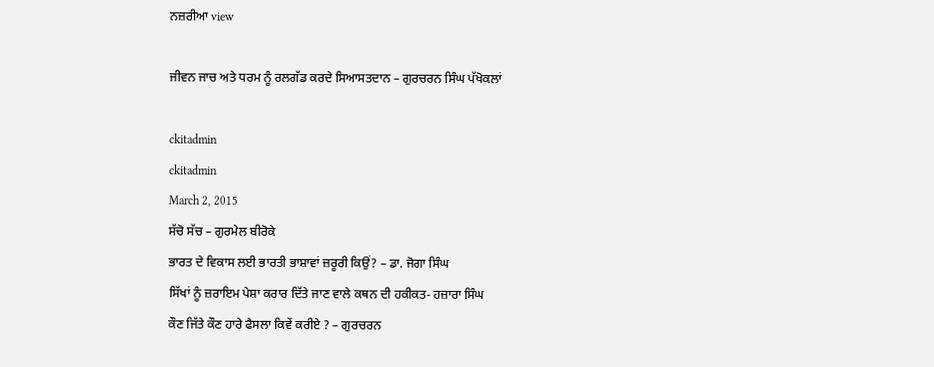ਨਜ਼ਰੀਆ view

ਜੀਵਨ ਜਾਚ ਅਤੇ ਧਰਮ ਨੂੰ ਰਲਗੱਡ ਕਰਦੇ ਸਿਆਸਤਦਾਨ – ਗੁਰਚਰਨ ਸਿੰਘ ਪੱਖੋਕਲਾਂ

ckitadmin
ckitadmin
March 2, 2015
ਸੱਚੋ ਸੱਚ – ਗੁਰਮੇਲ ਬੀਰੋਕੇ
ਭਾਰਤ ਦੇ ਵਿਕਾਸ ਲਈ ਭਾਰਤੀ ਭਾਸ਼ਾਵਾਂ ਜ਼ਰੂਰੀ ਕਿਉਂ? – ਡਾ. ਜੋਗਾ ਸਿੰਘ
ਸਿੱਖਾਂ ਨੂੰ ਜ਼ਰਾਇਮ ਪੇਸ਼ਾ ਕਰਾਰ ਦਿੱਤੇ ਜਾਣ ਵਾਲੇ ਕਥਨ ਦੀ ਹਕੀਕਤ- ਹਜ਼ਾਰਾ ਸਿੰਘ
ਕੌਣ ਜਿੱਤੇ ਕੌਣ ਹਾਰੇ ਫੈਸਲਾ ਕਿਵੇਂ ਕਰੀਏ ? – ਗੁਰਚਰਨ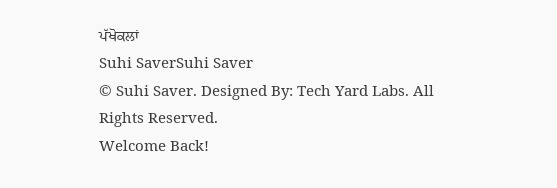ਪੱਖੋਕਲਾਂ
Suhi SaverSuhi Saver
© Suhi Saver. Designed By: Tech Yard Labs. All Rights Reserved.
Welcome Back!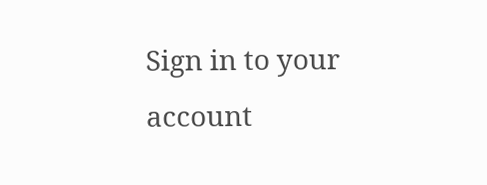Sign in to your account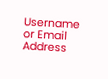Username or Email Address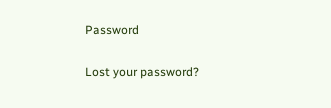Password

Lost your password?